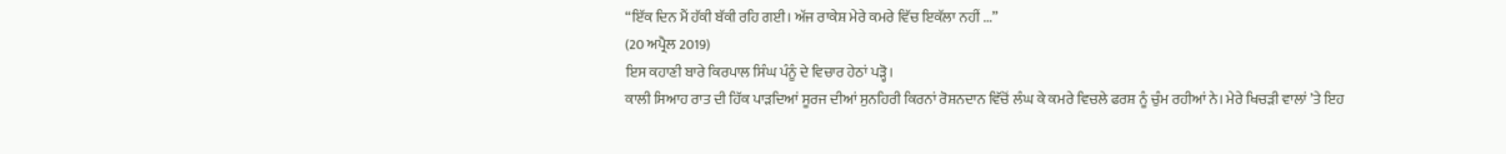“ਇੱਕ ਦਿਨ ਮੈਂ ਹੱਕੀ ਬੱਕੀ ਰਹਿ ਗਈ। ਅੱਜ ਰਾਕੇਸ਼ ਮੇਰੇ ਕਮਰੇ ਵਿੱਚ ਇਕੱਲਾ ਨਹੀਂ ...”
(20 ਅਪ੍ਰੈਲ 2019)
ਇਸ ਕਹਾਣੀ ਬਾਰੇ ਕਿਰਪਾਲ ਸਿੰਘ ਪੰਨੂੰ ਦੇ ਵਿਚਾਰ ਹੇਠਾਂ ਪੜ੍ਹੋ।
ਕਾਲੀ ਸਿਆਹ ਰਾਤ ਦੀ ਹਿੱਕ ਪਾੜਦਿਆਂ ਸੂਰਜ ਦੀਆਂ ਸੁਨਹਿਰੀ ਕਿਰਨਾਂ ਰੋਸ਼ਨਦਾਨ ਵਿੱਚੋਂ ਲੰਘ ਕੇ ਕਮਰੇ ਵਿਚਲੇ ਫਰਸ਼ ਨੂੰ ਚੁੰਮ ਰਹੀਆਂ ਨੇ। ਮੇਰੇ ਖਿਚੜੀ ਵਾਲਾਂ ’ਤੇ ਇਹ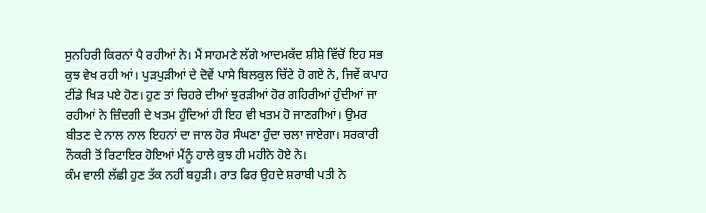ਸੁਨਹਿਰੀ ਕਿਰਨਾਂ ਪੈ ਰਹੀਆਂ ਨੇ। ਮੈਂ ਸਾਹਮਣੇ ਲੱਗੇ ਆਦਮਕੱਦ ਸ਼ੀਸ਼ੇ ਵਿੱਚੋਂ ਇਹ ਸਭ ਕੁਝ ਵੇਖ ਰਹੀ ਆਂ। ਪੁੜਪੁੜੀਆਂ ਦੇ ਦੋਵੇਂ ਪਾਸੇ ਬਿਲਕੁਲ ਚਿੱਟੇ ਹੋ ਗਏ ਨੇ, ਜਿਵੇਂ ਕਪਾਹ ਟੀਂਡੇ ਖਿੜ ਪਏ ਹੋਣ। ਹੁਣ ਤਾਂ ਚਿਹਰੇ ਦੀਆਂ ਝੁਰੜੀਆਂ ਹੋਰ ਗਹਿਰੀਆਂ ਹੁੰਦੀਆਂ ਜਾ ਰਹੀਆਂ ਨੇ ਜ਼ਿੰਦਗੀ ਦੇ ਖਤਮ ਹੁੰਦਿਆਂ ਹੀ ਇਹ ਵੀ ਖਤਮ ਹੋ ਜਾਣਗੀਆਂ। ਉਮਰ ਬੀਤਣ ਦੇ ਨਾਲ ਨਾਲ ਇਹਨਾਂ ਦਾ ਜਾਲ ਹੋਰ ਸੰਘਣਾ ਹੁੰਦਾ ਚਲਾ ਜਾਏਗਾ। ਸਰਕਾਰੀ ਨੌਕਰੀ ਤੋਂ ਰਿਟਾਇਰ ਹੋਇਆਂ ਮੈਂਨੂੰ ਹਾਲੇ ਕੁਝ ਹੀ ਮਹੀਨੇ ਹੋਏ ਨੇ।
ਕੰਮ ਵਾਲੀ ਲੱਛੀ ਹੁਣ ਤੱਕ ਨਹੀਂ ਬਹੁੜੀ। ਰਾਤ ਫਿਰ ਉਹਦੇ ਸ਼ਰਾਬੀ ਪਤੀ ਨੇ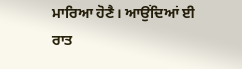ਮਾਰਿਆ ਹੋਣੈ। ਆਉਂਦਿਆਂ ਈ ਰਾਤ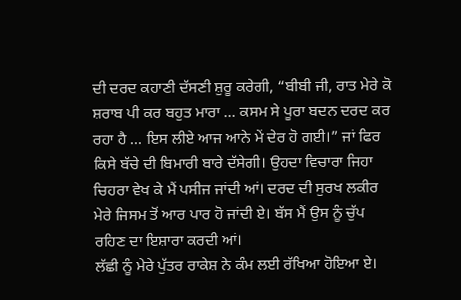ਦੀ ਦਰਦ ਕਹਾਣੀ ਦੱਸਣੀ ਸ਼ੁਰੂ ਕਰੇਗੀ, “ਬੀਬੀ ਜੀ, ਰਾਤ ਮੇਰੇ ਕੋ ਸ਼ਰਾਬ ਪੀ ਕਰ ਬਹੁਤ ਮਾਰਾ ... ਕਸਮ ਸੇ ਪੂਰਾ ਬਦਨ ਦਰਦ ਕਰ ਰਹਾ ਹੈ ... ਇਸ ਲੀਏ ਆਜ ਆਨੇ ਮੇਂ ਦੇਰ ਹੋ ਗਈ।” ਜਾਂ ਫਿਰ ਕਿਸੇ ਬੱਚੇ ਦੀ ਬਿਮਾਰੀ ਬਾਰੇ ਦੱਸੇਗੀ। ਉਹਦਾ ਵਿਚਾਰਾ ਜਿਹਾ ਚਿਹਰਾ ਵੇਖ ਕੇ ਮੈਂ ਪਸੀਜ ਜਾਂਦੀ ਆਂ। ਦਰਦ ਦੀ ਸੁਰਖ ਲਕੀਰ ਮੇਰੇ ਜਿਸਮ ਤੋਂ ਆਰ ਪਾਰ ਹੋ ਜਾਂਦੀ ਏ। ਬੱਸ ਮੈਂ ਉਸ ਨੂੰ ਚੁੱਪ ਰਹਿਣ ਦਾ ਇਸ਼ਾਰਾ ਕਰਦੀ ਆਂ।
ਲੱਛੀ ਨੂੰ ਮੇਰੇ ਪੁੱਤਰ ਰਾਕੇਸ਼ ਨੇ ਕੰਮ ਲਈ ਰੱਖਿਆ ਹੋਇਆ ਏ।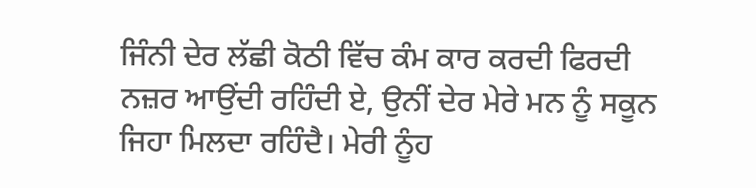ਜਿੰਨੀ ਦੇਰ ਲੱਛੀ ਕੋਠੀ ਵਿੱਚ ਕੰਮ ਕਾਰ ਕਰਦੀ ਫਿਰਦੀ ਨਜ਼ਰ ਆਉਂਦੀ ਰਹਿੰਦੀ ਏ, ਉਨੀਂ ਦੇਰ ਮੇਰੇ ਮਨ ਨੂੰ ਸਕੂਨ ਜਿਹਾ ਮਿਲਦਾ ਰਹਿੰਦੈ। ਮੇਰੀ ਨੂੰਹ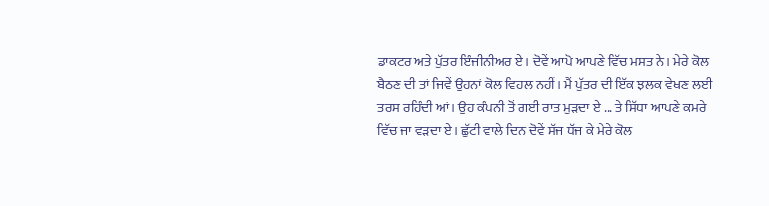ਡਾਕਟਰ ਅਤੇ ਪੁੱਤਰ ਇੰਜੀਨੀਅਰ ਏ। ਦੋਵੇਂ ਆਪੋ ਆਪਣੇ ਵਿੱਚ ਮਸਤ ਨੇ। ਮੇਰੇ ਕੋਲ ਬੈਠਣ ਦੀ ਤਾਂ ਜਿਵੇਂ ਉਹਨਾਂ ਕੋਲ ਵਿਹਲ ਨਹੀਂ। ਮੈਂ ਪੁੱਤਰ ਦੀ ਇੱਕ ਝਲਕ ਵੇਖਣ ਲਈ ਤਰਸ ਰਹਿੰਦੀ ਆਂ। ਉਹ ਕੰਪਨੀ ਤੋਂ ਗਈ ਰਾਤ ਮੁੜਦਾ ਏ ... ਤੇ ਸਿੱਧਾ ਆਪਣੇ ਕਮਰੇ ਵਿੱਚ ਜਾ ਵੜਦਾ ਏ। ਛੁੱਟੀ ਵਾਲੇ ਦਿਨ ਦੋਵੇਂ ਸੱਜ ਧੱਜ ਕੇ ਮੇਰੇ ਕੋਲ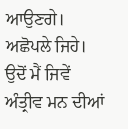ਆਉਣਗੇ। ਅਛੋਪਲੇ ਜਿਹੇ। ਉਦੋਂ ਮੈਂ ਜਿਵੇਂ ਅੰਤ੍ਰੀਵ ਮਨ ਦੀਆਂ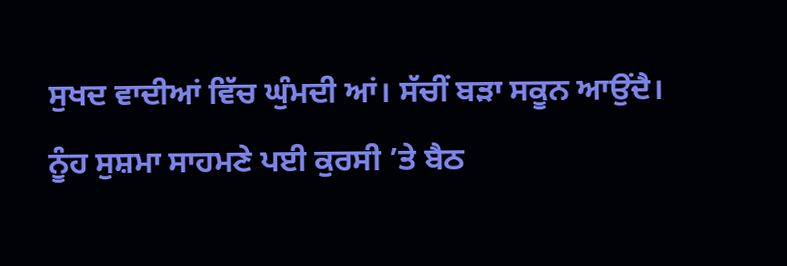ਸੁਖਦ ਵਾਦੀਆਂ ਵਿੱਚ ਘੁੰਮਦੀ ਆਂ। ਸੱਚੀਂ ਬੜਾ ਸਕੂਨ ਆਉਂਦੈ। ਨੂੰਹ ਸੁਸ਼ਮਾ ਸਾਹਮਣੇ ਪਈ ਕੁਰਸੀ ’ਤੇ ਬੈਠ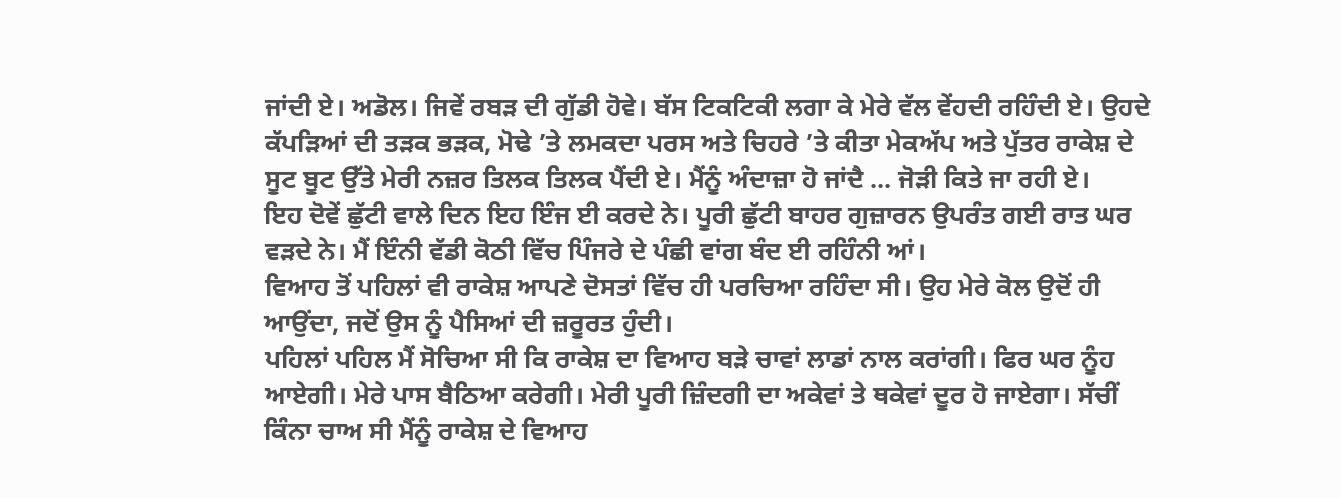ਜਾਂਦੀ ਏ। ਅਡੋਲ। ਜਿਵੇਂ ਰਬੜ ਦੀ ਗੁੱਡੀ ਹੋਵੇ। ਬੱਸ ਟਿਕਟਿਕੀ ਲਗਾ ਕੇ ਮੇਰੇ ਵੱਲ ਵੇਂਹਦੀ ਰਹਿੰਦੀ ਏ। ਉਹਦੇ ਕੱਪੜਿਆਂ ਦੀ ਤੜਕ ਭੜਕ, ਮੋਢੇ ’ਤੇ ਲਮਕਦਾ ਪਰਸ ਅਤੇ ਚਿਹਰੇ ’ਤੇ ਕੀਤਾ ਮੇਕਅੱਪ ਅਤੇ ਪੁੱਤਰ ਰਾਕੇਸ਼ ਦੇ ਸੂਟ ਬੂਟ ਉੱਤੇ ਮੇਰੀ ਨਜ਼ਰ ਤਿਲਕ ਤਿਲਕ ਪੈਂਦੀ ਏ। ਮੈਂਨੂੰ ਅੰਦਾਜ਼ਾ ਹੋ ਜਾਂਦੈ ... ਜੋੜੀ ਕਿਤੇ ਜਾ ਰਹੀ ਏ।
ਇਹ ਦੋਵੇਂ ਛੁੱਟੀ ਵਾਲੇ ਦਿਨ ਇਹ ਇੰਜ ਈ ਕਰਦੇ ਨੇ। ਪੂਰੀ ਛੁੱਟੀ ਬਾਹਰ ਗੁਜ਼ਾਰਨ ਉਪਰੰਤ ਗਈ ਰਾਤ ਘਰ ਵੜਦੇ ਨੇ। ਮੈਂ ਇੰਨੀ ਵੱਡੀ ਕੋਠੀ ਵਿੱਚ ਪਿੰਜਰੇ ਦੇ ਪੰਛੀ ਵਾਂਗ ਬੰਦ ਈ ਰਹਿੰਨੀ ਆਂ।
ਵਿਆਹ ਤੋਂ ਪਹਿਲਾਂ ਵੀ ਰਾਕੇਸ਼ ਆਪਣੇ ਦੋਸਤਾਂ ਵਿੱਚ ਹੀ ਪਰਚਿਆ ਰਹਿੰਦਾ ਸੀ। ਉਹ ਮੇਰੇ ਕੋਲ ਉਦੋਂ ਹੀ ਆਉਂਦਾ, ਜਦੋਂ ਉਸ ਨੂੰ ਪੈਸਿਆਂ ਦੀ ਜ਼ਰੂਰਤ ਹੁੰਦੀ।
ਪਹਿਲਾਂ ਪਹਿਲ ਮੈਂ ਸੋਚਿਆ ਸੀ ਕਿ ਰਾਕੇਸ਼ ਦਾ ਵਿਆਹ ਬੜੇ ਚਾਵਾਂ ਲਾਡਾਂ ਨਾਲ ਕਰਾਂਗੀ। ਫਿਰ ਘਰ ਨੂੰਹ ਆਏਗੀ। ਮੇਰੇ ਪਾਸ ਬੈਠਿਆ ਕਰੇਗੀ। ਮੇਰੀ ਪੂਰੀ ਜ਼ਿੰਦਗੀ ਦਾ ਅਕੇਵਾਂ ਤੇ ਥਕੇਵਾਂ ਦੂਰ ਹੋ ਜਾਏਗਾ। ਸੱਚੀਂ ਕਿੰਨਾ ਚਾਅ ਸੀ ਮੈਂਨੂੰ ਰਾਕੇਸ਼ ਦੇ ਵਿਆਹ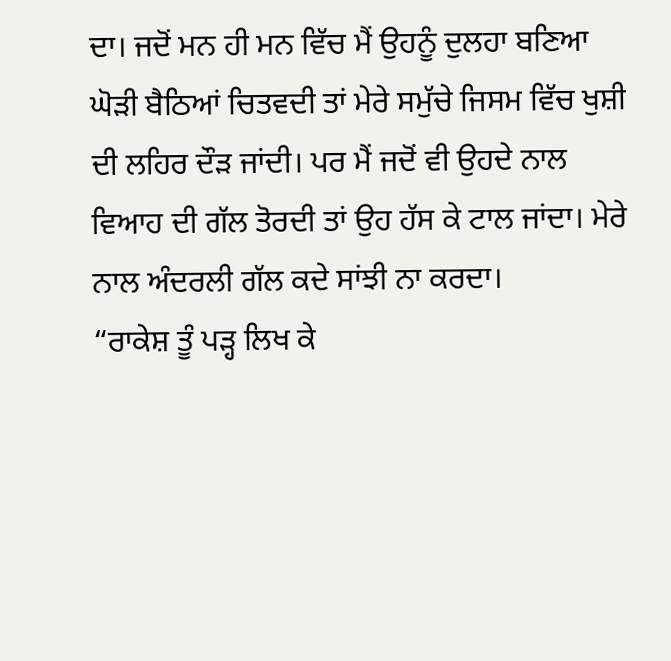ਦਾ। ਜਦੋਂ ਮਨ ਹੀ ਮਨ ਵਿੱਚ ਮੈਂ ਉਹਨੂੰ ਦੁਲਹਾ ਬਣਿਆ ਘੋੜੀ ਬੈਠਿਆਂ ਚਿਤਵਦੀ ਤਾਂ ਮੇਰੇ ਸਮੁੱਚੇ ਜਿਸਮ ਵਿੱਚ ਖੁਸ਼ੀ ਦੀ ਲਹਿਰ ਦੌੜ ਜਾਂਦੀ। ਪਰ ਮੈਂ ਜਦੋਂ ਵੀ ਉਹਦੇ ਨਾਲ ਵਿਆਹ ਦੀ ਗੱਲ ਤੋਰਦੀ ਤਾਂ ਉਹ ਹੱਸ ਕੇ ਟਾਲ ਜਾਂਦਾ। ਮੇਰੇ ਨਾਲ ਅੰਦਰਲੀ ਗੱਲ ਕਦੇ ਸਾਂਝੀ ਨਾ ਕਰਦਾ।
“ਰਾਕੇਸ਼ ਤੂੰ ਪੜ੍ਹ ਲਿਖ ਕੇ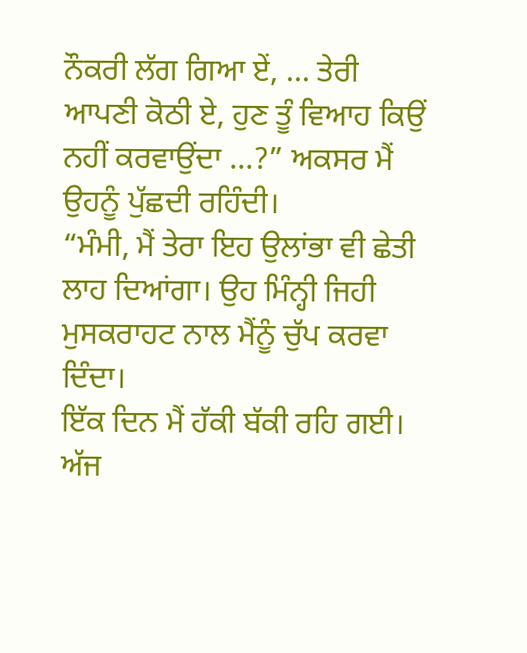ਨੌਕਰੀ ਲੱਗ ਗਿਆ ਏਂ, ... ਤੇਰੀ ਆਪਣੀ ਕੋਠੀ ਏ, ਹੁਣ ਤੂੰ ਵਿਆਹ ਕਿਉਂ ਨਹੀਂ ਕਰਵਾਉਂਦਾ ...?” ਅਕਸਰ ਮੈਂ ਉਹਨੂੰ ਪੁੱਛਦੀ ਰਹਿੰਦੀ।
“ਮੰਮੀ, ਮੈਂ ਤੇਰਾ ਇਹ ਉਲਾਂਭਾ ਵੀ ਛੇਤੀ ਲਾਹ ਦਿਆਂਗਾ। ਉਹ ਮਿੰਨ੍ਹੀ ਜਿਹੀ ਮੁਸਕਰਾਹਟ ਨਾਲ ਮੈਂਨੂੰ ਚੁੱਪ ਕਰਵਾ ਦਿੰਦਾ।
ਇੱਕ ਦਿਨ ਮੈਂ ਹੱਕੀ ਬੱਕੀ ਰਹਿ ਗਈ। ਅੱਜ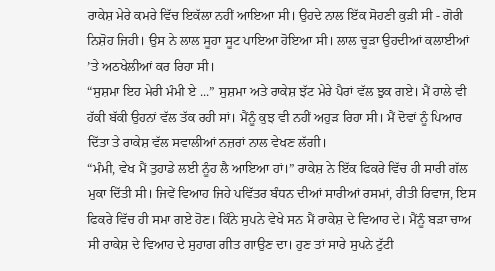ਰਾਕੇਸ਼ ਮੇਰੇ ਕਮਰੇ ਵਿੱਚ ਇਕੱਲਾ ਨਹੀਂ ਆਇਆ ਸੀ। ਉਹਦੇ ਨਾਲ ਇੱਕ ਸੋਹਣੀ ਕੁੜੀ ਸੀ - ਗੋਰੀ ਨਿਸ਼ੋਹ ਜਿਹੀ। ਉਸ ਨੇ ਲਾਲ ਸੂਹਾ ਸੂਟ ਪਾਇਆ ਹੋਇਆ ਸੀ। ਲਾਲ ਚੂੜਾ ਉਹਦੀਆਂ ਕਲਾਈਆਂ ’ਤੇ ਅਠਖੇਲੀਆਂ ਕਰ ਰਿਹਾ ਸੀ।
“ਸੁਸ਼ਮਾ ਇਹ ਮੇਰੀ ਮੰਮੀ ਏ ...” ਸੁਸ਼ਮਾ ਅਤੇ ਰਾਕੇਸ਼ ਝੱਟ ਮੇਰੇ ਪੈਰਾਂ ਵੱਲ ਝੁਕ ਗਏ। ਮੈਂ ਹਾਲੇ ਵੀ ਹੱਕੀ ਬੱਕੀ ਉਹਨਾਂ ਵੱਲ ਤੱਕ ਰਹੀ ਸਾਂ। ਮੈਂਨੂੰ ਕੁਝ ਵੀ ਨਹੀਂ ਅਹੁੜ ਰਿਹਾ ਸੀ। ਮੈਂ ਦੋਵਾਂ ਨੂੰ ਪਿਆਰ ਦਿੱਤਾ ਤੇ ਰਾਕੇਸ਼ ਵੱਲ ਸਵਾਲੀਆਂ ਨਜ਼ਰਾਂ ਨਾਲ ਵੇਖਣ ਲੱਗੀ।
“ਮੰਮੀ, ਵੇਖ ਮੈਂ ਤੁਹਾਡੇ ਲਈ ਨੂੰਹ ਲੈ ਆਇਆ ਹਾਂ।” ਰਾਕੇਸ਼ ਨੇ ਇੱਕ ਫਿਕਰੇ ਵਿੱਚ ਹੀ ਸਾਰੀ ਗੱਲ ਮੁਕਾ ਦਿੱਤੀ ਸੀ। ਜਿਵੇਂ ਵਿਆਹ ਜਿਹੇ ਪਵਿੱਤਰ ਬੰਧਨ ਦੀਆਂ ਸਾਰੀਆਂ ਰਸਮਾਂ, ਰੀਤੀ ਰਿਵਾਜ, ਇਸ ਫਿਕਰੇ ਵਿੱਚ ਹੀ ਸਮਾ ਗਏ ਹੋਣ। ਕਿੰਨੇ ਸੁਪਨੇ ਵੇਖੇ ਸਨ ਮੈਂ ਰਾਕੇਸ਼ ਦੇ ਵਿਆਹ ਦੇ। ਮੈਂਨੂੰ ਬੜਾ ਚਾਅ ਸੀ ਰਾਕੇਸ਼ ਦੇ ਵਿਆਹ ਦੇ ਸੁਹਾਗ ਗੀਤ ਗਾਉਣ ਦਾ। ਹੁਣ ਤਾਂ ਸਾਰੇ ਸੁਪਨੇ ਟੁੱਟੀ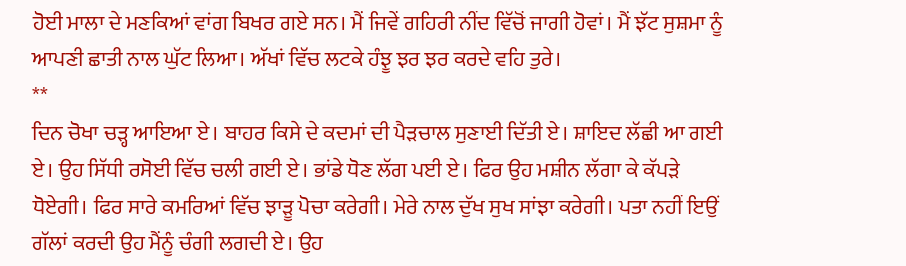ਹੋਈ ਮਾਲਾ ਦੇ ਮਣਕਿਆਂ ਵਾਂਗ ਬਿਖਰ ਗਏ ਸਨ। ਮੈਂ ਜਿਵੇਂ ਗਹਿਰੀ ਨੀਂਦ ਵਿੱਚੋਂ ਜਾਗੀ ਹੋਵਾਂ। ਮੈਂ ਝੱਟ ਸੁਸ਼ਮਾ ਨੂੰ ਆਪਣੀ ਛਾਤੀ ਨਾਲ ਘੁੱਟ ਲਿਆ। ਅੱਖਾਂ ਵਿੱਚ ਲਟਕੇ ਹੰਝੂ ਝਰ ਝਰ ਕਰਦੇ ਵਹਿ ਤੁਰੇ।
**
ਦਿਨ ਚੋਖਾ ਚੜ੍ਹ ਆਇਆ ਏ। ਬਾਹਰ ਕਿਸੇ ਦੇ ਕਦਮਾਂ ਦੀ ਪੈੜਚਾਲ ਸੁਣਾਈ ਦਿੱਤੀ ਏ। ਸ਼ਾਇਦ ਲੱਛੀ ਆ ਗਈ ਏ। ਉਹ ਸਿੱਧੀ ਰਸੋਈ ਵਿੱਚ ਚਲੀ ਗਈ ਏ। ਭਾਂਡੇ ਧੋਣ ਲੱਗ ਪਈ ਏ। ਫਿਰ ਉਹ ਮਸ਼ੀਨ ਲੱਗਾ ਕੇ ਕੱਪੜੇ ਧੋਏਗੀ। ਫਿਰ ਸਾਰੇ ਕਮਰਿਆਂ ਵਿੱਚ ਝਾੜੂ ਪੋਚਾ ਕਰੇਗੀ। ਮੇਰੇ ਨਾਲ ਦੁੱਖ ਸੁਖ ਸਾਂਝਾ ਕਰੇਗੀ। ਪਤਾ ਨਹੀਂ ਇਉਂ ਗੱਲਾਂ ਕਰਦੀ ਉਹ ਮੈਂਨੂੰ ਚੰਗੀ ਲਗਦੀ ਏ। ਉਹ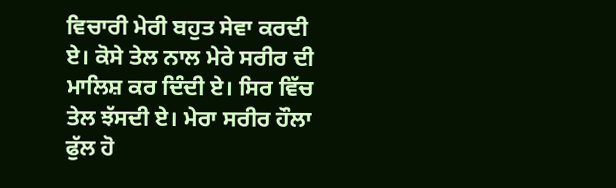ਵਿਚਾਰੀ ਮੇਰੀ ਬਹੁਤ ਸੇਵਾ ਕਰਦੀ ਏ। ਕੋਸੇ ਤੇਲ ਨਾਲ ਮੇਰੇ ਸਰੀਰ ਦੀ ਮਾਲਿਸ਼ ਕਰ ਦਿੰਦੀ ਏ। ਸਿਰ ਵਿੱਚ ਤੇਲ ਝੱਸਦੀ ਏ। ਮੇਰਾ ਸਰੀਰ ਹੌਲਾ ਫੁੱਲ ਹੋ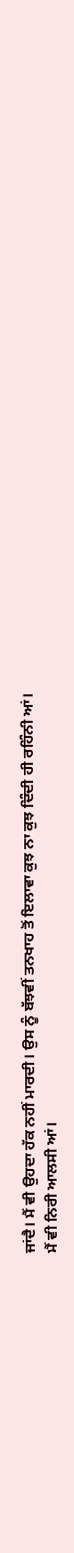ਜਾਂਦੈ। ਮੈਂ ਵੀ ਉਹਦਾ ਹੱਕ ਨਹੀਂ ਮਾਰਦੀ। ਉਸ ਨੂੰ ਬੱਝਵੀਂ ਤਨਖਾਹ ਤੋਂ ਇਲਾਵਾ ਕੁਝ ਨਾ ਕੁਝ ਦਿੰਦੀ ਹੀ ਰਹਿੰਨੀ ਆਂ।
ਮੈਂ ਵੀ ਨਿਰੀ ਆਲਸੀ ਆਂ।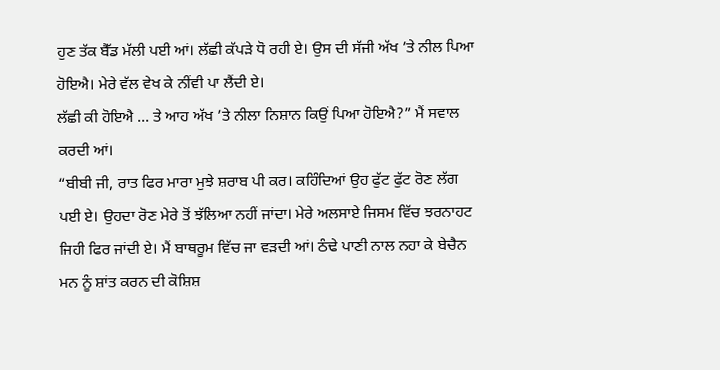ਹੁਣ ਤੱਕ ਬੈੱਡ ਮੱਲੀ ਪਈ ਆਂ। ਲੱਛੀ ਕੱਪੜੇ ਧੋ ਰਹੀ ਏ। ਉਸ ਦੀ ਸੱਜੀ ਅੱਖ ’ਤੇ ਨੀਲ ਪਿਆ ਹੋਇਐ। ਮੇਰੇ ਵੱਲ ਵੇਖ ਕੇ ਨੀਂਵੀ ਪਾ ਲੈਂਦੀ ਏ।
ਲੱਛੀ ਕੀ ਹੋਇਐ ... ਤੇ ਆਹ ਅੱਖ ’ਤੇ ਨੀਲਾ ਨਿਸ਼ਾਨ ਕਿਉਂ ਪਿਆ ਹੋਇਐ?” ਮੈਂ ਸਵਾਲ ਕਰਦੀ ਆਂ।
“ਬੀਬੀ ਜੀ, ਰਾਤ ਫਿਰ ਮਾਰਾ ਮੁਝੇ ਸ਼ਰਾਬ ਪੀ ਕਰ। ਕਹਿੰਦਿਆਂ ਉਹ ਫੁੱਟ ਫੁੱਟ ਰੋਣ ਲੱਗ ਪਈ ਏ। ਉਹਦਾ ਰੋਣ ਮੇਰੇ ਤੋਂ ਝੱਲਿਆ ਨਹੀਂ ਜਾਂਦਾ। ਮੇਰੇ ਅਲਸਾਏ ਜਿਸਮ ਵਿੱਚ ਝਰਨਾਹਟ ਜਿਹੀ ਫਿਰ ਜਾਂਦੀ ਏ। ਮੈਂ ਬਾਥਰੂਮ ਵਿੱਚ ਜਾ ਵੜਦੀ ਆਂ। ਠੰਢੇ ਪਾਣੀ ਨਾਲ ਨਹਾ ਕੇ ਬੇਚੈਨ ਮਨ ਨੂੰ ਸ਼ਾਂਤ ਕਰਨ ਦੀ ਕੋਸ਼ਿਸ਼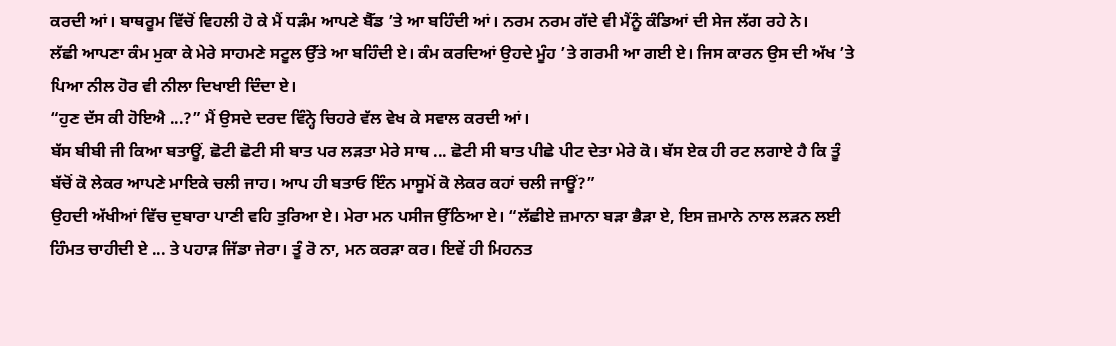ਕਰਦੀ ਆਂ। ਬਾਥਰੂਮ ਵਿੱਚੋਂ ਵਿਹਲੀ ਹੋ ਕੇ ਮੈਂ ਧੜੰਮ ਆਪਣੇ ਬੈੱਡ ’ਤੇ ਆ ਬਹਿੰਦੀ ਆਂ। ਨਰਮ ਨਰਮ ਗੱਦੇ ਵੀ ਮੈਂਨੂੰ ਕੰਡਿਆਂ ਦੀ ਸੇਜ ਲੱਗ ਰਹੇ ਨੇ।
ਲੱਛੀ ਆਪਣਾ ਕੰਮ ਮੁਕਾ ਕੇ ਮੇਰੇ ਸਾਹਮਣੇ ਸਟੂਲ ਉੱਤੇ ਆ ਬਹਿੰਦੀ ਏ। ਕੰਮ ਕਰਦਿਆਂ ਉਹਦੇ ਮੂੰਹ ’ਤੇ ਗਰਮੀ ਆ ਗਈ ਏ। ਜਿਸ ਕਾਰਨ ਉਸ ਦੀ ਅੱਖ ’ਤੇ ਪਿਆ ਨੀਲ ਹੋਰ ਵੀ ਨੀਲਾ ਦਿਖਾਈ ਦਿੰਦਾ ਏ।
“ਹੁਣ ਦੱਸ ਕੀ ਹੋਇਐ ...?” ਮੈਂ ਉਸਦੇ ਦਰਦ ਵਿੰਨ੍ਹੇ ਚਿਹਰੇ ਵੱਲ ਵੇਖ ਕੇ ਸਵਾਲ ਕਰਦੀ ਆਂ।
ਬੱਸ ਬੀਬੀ ਜੀ ਕਿਆ ਬਤਾਊਂ, ਛੋਟੀ ਛੋਟੀ ਸੀ ਬਾਤ ਪਰ ਲੜਤਾ ਮੇਰੇ ਸਾਥ ... ਛੋਟੀ ਸੀ ਬਾਤ ਪੀਛੇ ਪੀਟ ਦੇਤਾ ਮੇਰੇ ਕੋ। ਬੱਸ ਏਕ ਹੀ ਰਟ ਲਗਾਏ ਹੈ ਕਿ ਤੂੰ ਬੱਚੋਂ ਕੋ ਲੇਕਰ ਆਪਣੇ ਮਾਇਕੇ ਚਲੀ ਜਾਹ। ਆਪ ਹੀ ਬਤਾਓ ਇੰਨ ਮਾਸੂਮੋਂ ਕੋ ਲੇਕਰ ਕਹਾਂ ਚਲੀ ਜਾਊਂ?”
ਉਹਦੀ ਅੱਖੀਆਂ ਵਿੱਚ ਦੁਬਾਰਾ ਪਾਣੀ ਵਹਿ ਤੁਰਿਆ ਏ। ਮੇਰਾ ਮਨ ਪਸੀਜ ਉੱਠਿਆ ਏ। “ਲੱਛੀਏ ਜ਼ਮਾਨਾ ਬੜਾ ਭੈੜਾ ਏ, ਇਸ ਜ਼ਮਾਨੇ ਨਾਲ ਲੜਨ ਲਈ ਹਿੰਮਤ ਚਾਹੀਦੀ ਏ ... ਤੇ ਪਹਾੜ ਜਿੱਡਾ ਜੇਰਾ। ਤੂੰ ਰੋ ਨਾ, ਮਨ ਕਰੜਾ ਕਰ। ਇਵੇਂ ਹੀ ਮਿਹਨਤ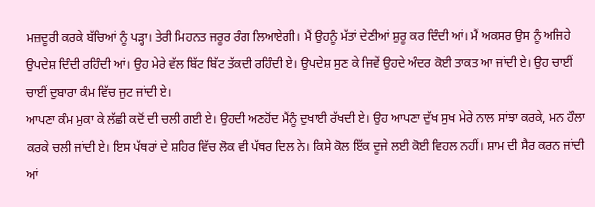ਮਜ਼ਦੂਰੀ ਕਰਕੇ ਬੱਚਿਆਂ ਨੂੰ ਪੜ੍ਹਾ। ਤੇਰੀ ਮਿਹਨਤ ਜਰੂਰ ਰੰਗ ਲਿਆਏਗੀ। ਮੈਂ ਉਹਨੂੰ ਮੱਤਾਂ ਦੇਣੀਆਂ ਸ਼ੁਰੂ ਕਰ ਦਿੰਦੀ ਆਂ। ਮੈਂ ਅਕਸਰ ਉਸ ਨੂੰ ਅਜਿਹੇ ਉਪਦੇਸ਼ ਦਿੰਦੀ ਰਹਿੰਦੀ ਆਂ। ਉਹ ਮੇਰੇ ਵੱਲ ਬਿੱਟ ਬਿੱਟ ਤੱਕਦੀ ਰਹਿੰਦੀ ਏ। ਉਪਦੇਸ਼ ਸੁਣ ਕੇ ਜਿਵੇਂ ਉਹਦੇ ਅੰਦਰ ਕੋਈ ਤਾਕਤ ਆ ਜਾਂਦੀ ਏ। ਉਹ ਚਾਈਂ ਚਾਈਂ ਦੁਬਾਰਾ ਕੰਮ ਵਿੱਚ ਜੁਟ ਜਾਂਦੀ ਏ।
ਆਪਣਾ ਕੰਮ ਮੁਕਾ ਕੇ ਲੱਛੀ ਕਦੋਂ ਦੀ ਚਲੀ ਗਈ ਏ। ਉਹਦੀ ਅਣਹੋਂਦ ਮੈਂਨੂੰ ਦੁਖਾਈ ਰੱਖਦੀ ਏ। ਉਹ ਆਪਣਾ ਦੁੱਖ ਸੁਖ ਮੇਰੇ ਨਾਲ ਸਾਂਝਾ ਕਰਕੇ, ਮਨ ਹੌਲਾ ਕਰਕੇ ਚਲੀ ਜਾਂਦੀ ਏ। ਇਸ ਪੱਥਰਾਂ ਦੇ ਸ਼ਹਿਰ ਵਿੱਚ ਲੋਕ ਵੀ ਪੱਥਰ ਦਿਲ ਨੇ। ਕਿਸੇ ਕੋਲ ਇੱਕ ਦੂਜੇ ਲਈ ਕੋਈ ਵਿਹਲ ਨਹੀਂ। ਸ਼ਾਮ ਦੀ ਸੈਰ ਕਰਨ ਜਾਂਦੀ ਆਂ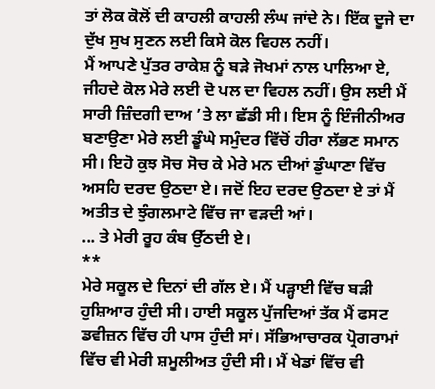ਤਾਂ ਲੋਕ ਕੋਲੋਂ ਦੀ ਕਾਹਲੀ ਕਾਹਲੀ ਲੰਘ ਜਾਂਦੇ ਨੇ। ਇੱਕ ਦੂਜੇ ਦਾ ਦੁੱਖ ਸੁਖ ਸੁਣਨ ਲਈ ਕਿਸੇ ਕੋਲ ਵਿਹਲ ਨਹੀਂ।
ਮੈਂ ਆਪਣੇ ਪੁੱਤਰ ਰਾਕੇਸ਼ ਨੂੰ ਬੜੇ ਜੋਖਮਾਂ ਨਾਲ ਪਾਲਿਆ ਏ, ਜੀਹਦੇ ਕੋਲ ਮੇਰੇ ਲਈ ਦੋ ਪਲ ਦਾ ਵਿਹਲ ਨਹੀਂ। ਉਸ ਲਈ ਮੈਂ ਸਾਰੀ ਜ਼ਿੰਦਗੀ ਦਾਅ ’ਤੇ ਲਾ ਛੱਡੀ ਸੀ। ਇਸ ਨੂੰ ਇੰਜੀਨੀਅਰ ਬਣਾਉਣਾ ਮੇਰੇ ਲਈ ਡੂੰਘੇ ਸਮੁੰਦਰ ਵਿੱਚੋਂ ਹੀਰਾ ਲੱਭਣ ਸਮਾਨ ਸੀ। ਇਹੋ ਕੁਝ ਸੋਚ ਸੋਚ ਕੇ ਮੇਰੇ ਮਨ ਦੀਆਂ ਡੁੰਘਾਣਾ ਵਿੱਚ ਅਸਹਿ ਦਰਦ ਉਠਦਾ ਏ। ਜਦੋਂ ਇਹ ਦਰਦ ਉਠਦਾ ਏ ਤਾਂ ਮੈਂ ਅਤੀਤ ਦੇ ਝੁੰਗਲਮਾਟੇ ਵਿੱਚ ਜਾ ਵੜਦੀ ਆਂ।
... ਤੇ ਮੇਰੀ ਰੂਹ ਕੰਬ ਉੱਠਦੀ ਏ।
**
ਮੇਰੇ ਸਕੂਲ ਦੇ ਦਿਨਾਂ ਦੀ ਗੱਲ ਏ। ਮੈਂ ਪੜ੍ਹਾਈ ਵਿੱਚ ਬੜੀ ਹੁਸ਼ਿਆਰ ਹੁੰਦੀ ਸੀ। ਹਾਈ ਸਕੂਲ ਪੁੱਜਦਿਆਂ ਤੱਕ ਮੈਂ ਫਸਟ ਡਵੀਜ਼ਨ ਵਿੱਚ ਹੀ ਪਾਸ ਹੁੰਦੀ ਸਾਂ। ਸੱਭਿਆਚਾਰਕ ਪ੍ਰੋਗਰਾਮਾਂ ਵਿੱਚ ਵੀ ਮੇਰੀ ਸ਼ਮੂਲੀਅਤ ਹੁੰਦੀ ਸੀ। ਮੈਂ ਖੇਡਾਂ ਵਿੱਚ ਵੀ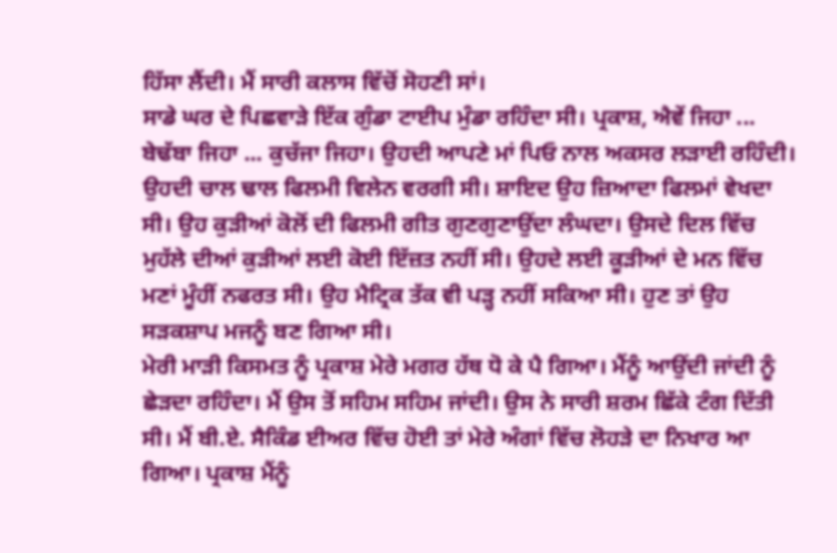ਹਿੱਸਾ ਲੈਂਦੀ। ਮੈਂ ਸਾਰੀ ਕਲਾਸ ਵਿੱਚੋਂ ਸੋਹਣੀ ਸਾਂ।
ਸਾਡੇ ਘਰ ਦੇ ਪਿਛਵਾੜੇ ਇੱਕ ਗੁੰਡਾ ਟਾਈਪ ਮੁੰਡਾ ਰਹਿੰਦਾ ਸੀ। ਪ੍ਰਕਾਸ਼, ਐਵੇਂ ਜਿਹਾ ... ਬੇਢੱਬਾ ਜਿਹਾ ... ਕੁਚੱਜਾ ਜਿਹਾ। ਉਹਦੀ ਆਪਣੇ ਮਾਂ ਪਿਓ ਨਾਲ ਅਕਸਰ ਲੜਾਈ ਰਹਿੰਦੀ। ਉਹਦੀ ਚਾਲ ਢਾਲ ਫਿਲਮੀ ਵਿਲੇਨ ਵਰਗੀ ਸੀ। ਸ਼ਾਇਦ ਉਹ ਜ਼ਿਆਦਾ ਫਿਲਮਾਂ ਵੇਖਦਾ ਸੀ। ਉਹ ਕੁੜੀਆਂ ਕੋਲੋਂ ਦੀ ਫਿਲਮੀ ਗੀਤ ਗੁਣਗੁਣਾਉਂਦਾ ਲੰਘਦਾ। ਉਸਦੇ ਦਿਲ ਵਿੱਚ ਮੁਹੱਲੇ ਦੀਆਂ ਕੁੜੀਆਂ ਲਈ ਕੋਈ ਇੱਜ਼ਤ ਨਹੀਂ ਸੀ। ਉਹਦੇ ਲਈ ਕੂੜੀਆਂ ਦੇ ਮਨ ਵਿੱਚ ਮਣਾਂ ਮੂੰਹੀਂ ਨਫਰਤ ਸੀ। ਉਹ ਮੈਟ੍ਰਿਕ ਤੱਕ ਵੀ ਪੜ੍ਹ ਨਹੀਂ ਸਕਿਆ ਸੀ। ਹੁਣ ਤਾਂ ਉਹ ਸੜਕਸ਼ਾਪ ਮਜਨੂੰ ਬਣ ਗਿਆ ਸੀ।
ਮੇਰੀ ਮਾੜੀ ਕਿਸਮਤ ਨੂੰ ਪ੍ਰਕਾਸ਼ ਮੇਰੇ ਮਗਰ ਹੱਥ ਧੋ ਕੇ ਪੈ ਗਿਆ। ਮੈਂਨੂੰ ਆਉਂਦੀ ਜਾਂਦੀ ਨੂੰ ਛੇੜਦਾ ਰਹਿੰਦਾ। ਮੈਂ ਉਸ ਤੋਂ ਸਹਿਮ ਸਹਿਮ ਜਾਂਦੀ। ਉਸ ਨੇ ਸਾਰੀ ਸ਼ਰਮ ਛਿੱਕੇ ਟੰਗ ਦਿੱਤੀ ਸੀ। ਮੈਂ ਬੀ.ਏ. ਸੈਕਿੰਡ ਈਅਰ ਵਿੱਚ ਹੋਈ ਤਾਂ ਮੇਰੇ ਅੰਗਾਂ ਵਿੱਚ ਲੋਹੜੇ ਦਾ ਨਿਖਾਰ ਆ ਗਿਆ। ਪ੍ਰਕਾਸ਼ ਮੈਂਨੂੰ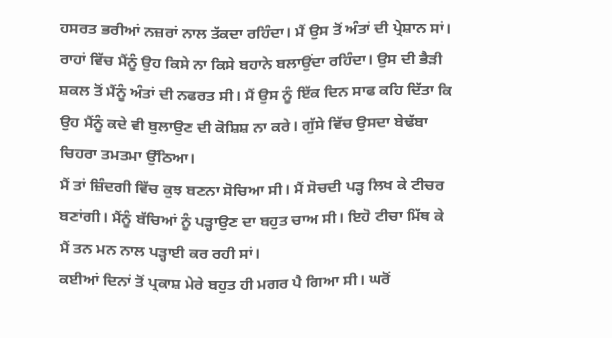ਹਸਰਤ ਭਰੀਆਂ ਨਜ਼ਰਾਂ ਨਾਲ ਤੱਕਦਾ ਰਹਿੰਦਾ। ਮੈਂ ਉਸ ਤੋਂ ਅੰਤਾਂ ਦੀ ਪ੍ਰੇਸ਼ਾਨ ਸਾਂ। ਰਾਹਾਂ ਵਿੱਚ ਮੈਂਨੂੰ ਉਹ ਕਿਸੇ ਨਾ ਕਿਸੇ ਬਹਾਨੇ ਬਲਾਉਂਦਾ ਰਹਿੰਦਾ। ਉਸ ਦੀ ਭੈੜੀ ਸ਼ਕਲ ਤੋਂ ਮੈਂਨੂੰ ਅੰਤਾਂ ਦੀ ਨਫਰਤ ਸੀ। ਮੈਂ ਉਸ ਨੂੰ ਇੱਕ ਦਿਨ ਸਾਫ ਕਹਿ ਦਿੱਤਾ ਕਿ ਉਹ ਮੈਂਨੂੰ ਕਦੇ ਵੀ ਬੁਲਾਉਣ ਦੀ ਕੋਸ਼ਿਸ਼ ਨਾ ਕਰੇ। ਗੁੱਸੇ ਵਿੱਚ ਉਸਦਾ ਬੇਢੱਬਾ ਚਿਹਰਾ ਤਮਤਮਾ ਉੱਠਿਆ।
ਮੈਂ ਤਾਂ ਜ਼ਿੰਦਗੀ ਵਿੱਚ ਕੁਝ ਬਣਨਾ ਸੋਚਿਆ ਸੀ। ਮੈਂ ਸੋਚਦੀ ਪੜ੍ਹ ਲਿਖ ਕੇ ਟੀਚਰ ਬਣਾਂਗੀ। ਮੈਂਨੂੰ ਬੱਚਿਆਂ ਨੂੰ ਪੜ੍ਹਾਉਣ ਦਾ ਬਹੁਤ ਚਾਅ ਸੀ। ਇਹੋ ਟੀਚਾ ਮਿੱਥ ਕੇ ਮੈਂ ਤਨ ਮਨ ਨਾਲ ਪੜ੍ਹਾਈ ਕਰ ਰਹੀ ਸਾਂ।
ਕਈਆਂ ਦਿਨਾਂ ਤੋਂ ਪ੍ਰਕਾਸ਼ ਮੇਰੇ ਬਹੁਤ ਹੀ ਮਗਰ ਪੈ ਗਿਆ ਸੀ। ਘਰੋਂ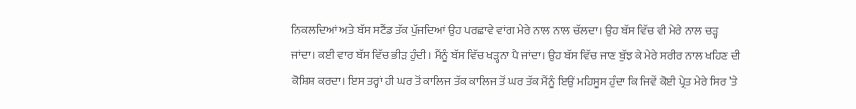ਨਿਕਲਦਿਆਂ ਅਤੇ ਬੱਸ ਸਟੈਂਡ ਤੱਕ ਪੁੱਜਦਿਆਂ ਉਹ ਪਰਛਾਵੇ ਵਾਂਗ ਮੇਰੇ ਨਾਲ ਨਾਲ ਚੱਲਦਾ। ਉਹ ਬੱਸ ਵਿੱਚ ਵੀ ਮੇਰੇ ਨਾਲ ਚੜ੍ਹ ਜਾਂਦਾ। ਕਈ ਵਾਰ ਬੱਸ ਵਿੱਚ ਭੀੜ ਹੁੰਦੀ। ਮੈਂਨੂੰ ਬੱਸ ਵਿੱਚ ਖੜ੍ਹਨਾ ਪੈ ਜਾਂਦਾ। ਉਹ ਬੱਸ ਵਿੱਚ ਜਾਣ ਬੁੱਝ ਕੇ ਮੇਰੇ ਸਰੀਰ ਨਾਲ ਖਹਿਣ ਦੀ ਕੋਸ਼ਿਸ਼ ਕਰਦਾ। ਇਸ ਤਰ੍ਹਾਂ ਹੀ ਘਰ ਤੋਂ ਕਾਲਿਜ ਤੱਕ ਕਾਲਿਜ ਤੋਂ ਘਰ ਤੱਕ ਮੈਂਨੂੰ ਇਉਂ ਮਹਿਸੂਸ ਹੁੰਦਾ ਕਿ ਜਿਵੇਂ ਕੋਈ ਪ੍ਰੇਤ ਮੇਰੇ ਸਿਰ ’ਤੇ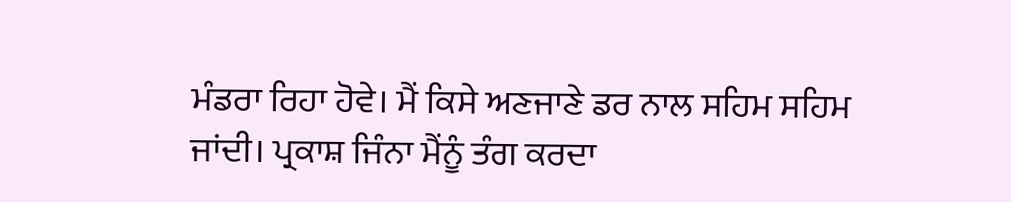ਮੰਡਰਾ ਰਿਹਾ ਹੋਵੇ। ਮੈਂ ਕਿਸੇ ਅਣਜਾਣੇ ਡਰ ਨਾਲ ਸਹਿਮ ਸਹਿਮ ਜਾਂਦੀ। ਪ੍ਰਕਾਸ਼ ਜਿੰਨਾ ਮੈਂਨੂੰ ਤੰਗ ਕਰਦਾ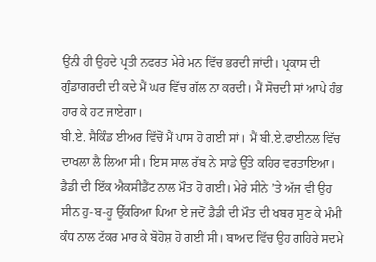ਉਂਨੀ ਹੀ ਉਹਦੇ ਪ੍ਰਤੀ ਨਫਰਤ ਮੇਰੇ ਮਨ ਵਿੱਚ ਭਰਦੀ ਜਾਂਦੀ। ਪ੍ਰਕਾਸ ਦੀ ਗੁੰਡਾਗਰਦੀ ਦੀ ਕਦੇ ਮੈਂ ਘਰ ਵਿੱਚ ਗੱਲ ਨਾ ਕਰਦੀ। ਮੈਂ ਸੋਚਦੀ ਸਾਂ ਆਪੇ ਹੰਭ ਹਾਰ ਕੇ ਹਟ ਜਾਏਗਾ।
ਬੀ.ਏ. ਸੈਕਿੰਡ ਈਅਰ ਵਿੱਚੋਂ ਮੈਂ ਪਾਸ ਹੋ ਗਈ ਸਾਂ। ਮੈਂ ਬੀ.ਏ.ਫਾਈਨਲ ਵਿੱਚ ਦਾਖਲਾ ਲੈ ਲਿਆ ਸੀ। ਇਸ ਸਾਲ ਰੱਬ ਨੇ ਸਾਡੇ ਉੱਤੇ ਕਹਿਰ ਵਰਤਾਇਆ। ਡੈਡੀ ਦੀ ਇੱਕ ਐਕਸੀਡੈਂਟ ਨਾਲ ਮੌਤ ਹੋ ਗਈ। ਮੇਰੇ ਸੀਨੇ ’ਤੇ ਅੱਜ ਵੀ ਉਹ ਸੀਨ ਹੁ-ਬ-ਹੂ ਉੱਕਰਿਆ ਪਿਆ ਏ ਜਦੋਂ ਡੈਡੀ ਦੀ ਮੌਤ ਦੀ ਖਬਰ ਸੁਣ ਕੇ ਮੰਮੀ ਕੰਧ ਨਾਲ ਟੱਕਰ ਮਾਰ ਕੇ ਬੋਹੋਸ਼ ਹੋ ਗਈ ਸੀ। ਬਾਅਦ ਵਿੱਚ ਉਹ ਗਹਿਰੇ ਸਦਮੇ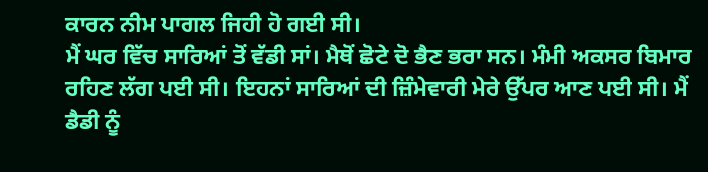ਕਾਰਨ ਨੀਮ ਪਾਗਲ ਜਿਹੀ ਹੋ ਗਈ ਸੀ।
ਮੈਂ ਘਰ ਵਿੱਚ ਸਾਰਿਆਂ ਤੋਂ ਵੱਡੀ ਸਾਂ। ਮੈਥੋਂ ਛੋਟੇ ਦੋ ਭੈਣ ਭਰਾ ਸਨ। ਮੰਮੀ ਅਕਸਰ ਬਿਮਾਰ ਰਹਿਣ ਲੱਗ ਪਈ ਸੀ। ਇਹਨਾਂ ਸਾਰਿਆਂ ਦੀ ਜ਼ਿੰਮੇਵਾਰੀ ਮੇਰੇ ਉੱਪਰ ਆਣ ਪਈ ਸੀ। ਮੈਂ ਡੈਡੀ ਨੂੰ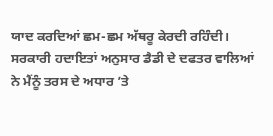ਯਾਦ ਕਰਦਿਆਂ ਛਮ-ਛਮ ਅੱਥਰੂ ਕੇਰਦੀ ਰਹਿੰਦੀ। ਸਰਕਾਰੀ ਹਦਾਇਤਾਂ ਅਨੁਸਾਰ ਡੈਡੀ ਦੇ ਦਫਤਰ ਵਾਲਿਆਂ ਨੇ ਮੈਂਨੂੰ ਤਰਸ ਦੇ ਅਧਾਰ ’ਤੇ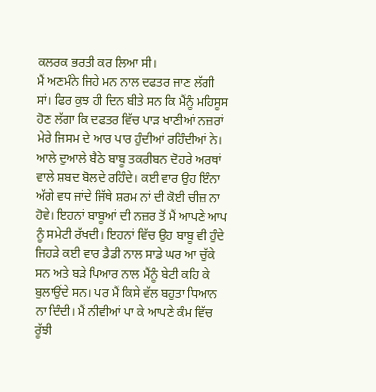ਕਲਰਕ ਭਰਤੀ ਕਰ ਲਿਆ ਸੀ।
ਮੈਂ ਅਣਮੰਨੇ ਜਿਹੇ ਮਨ ਨਾਲ ਦਫਤਰ ਜਾਣ ਲੱਗੀ ਸਾਂ। ਫਿਰ ਕੁਝ ਹੀ ਦਿਨ ਬੀਤੇ ਸਨ ਕਿ ਮੈਂਨੂੰ ਮਹਿਸੂਸ ਹੋਣ ਲੱਗਾ ਕਿ ਦਫਤਰ ਵਿੱਚ ਪਾੜ ਖਾਣੀਆਂ ਨਜ਼ਰਾਂ ਮੇਰੇ ਜਿਸਮ ਦੇ ਆਰ ਪਾਰ ਹੁੰਦੀਆਂ ਰਹਿੰਦੀਆਂ ਨੇ। ਆਲੇ ਦੁਆਲੇ ਬੈਠੇ ਬਾਬੂ ਤਕਰੀਬਨ ਦੋਹਰੇ ਅਰਥਾਂ ਵਾਲੇ ਸ਼ਬਦ ਬੋਲਦੇ ਰਹਿੰਦੇ। ਕਈ ਵਾਰ ਉਹ ਇੰਨਾ ਅੱਗੇ ਵਧ ਜਾਂਦੇ ਜਿੱਥੇ ਸ਼ਰਮ ਨਾਂ ਦੀ ਕੋਈ ਚੀਜ਼ ਨਾ ਹੋਵੇ। ਇਹਨਾਂ ਬਾਬੂਆਂ ਦੀ ਨਜ਼ਰ ਤੋਂ ਮੈਂ ਆਪਣੇ ਆਪ ਨੂੰ ਸਮੇਟੀ ਰੱਖਦੀ। ਇਹਨਾਂ ਵਿੱਚ ਉਹ ਬਾਬੂ ਵੀ ਹੁੰਦੇ ਜਿਹੜੇ ਕਈ ਵਾਰ ਡੈਡੀ ਨਾਲ ਸਾਡੇ ਘਰ ਆ ਚੁੱਕੇ ਸਨ ਅਤੇ ਬੜੇ ਪਿਆਰ ਨਾਲ ਮੈਂਨੂੰ ਬੇਟੀ ਕਹਿ ਕੇ ਬੁਲਾਉਂਦੇ ਸਨ। ਪਰ ਮੈਂ ਕਿਸੇ ਵੱਲ ਬਹੁਤਾ ਧਿਆਨ ਨਾ ਦਿੰਦੀ। ਮੈਂ ਨੀਵੀਆਂ ਪਾ ਕੇ ਆਪਣੇ ਕੰਮ ਵਿੱਚ ਰੂੱਝੀ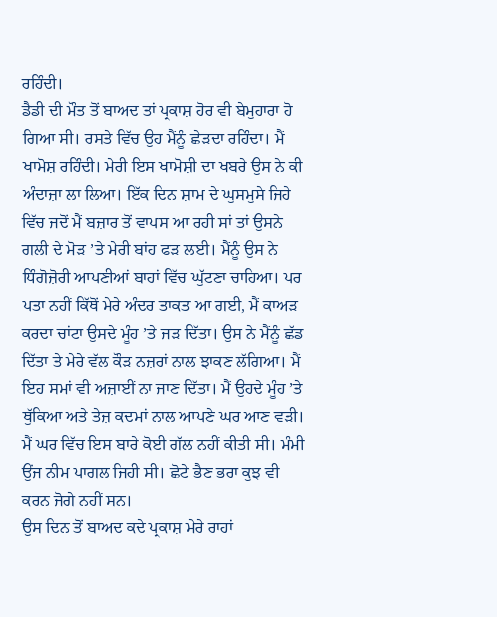ਰਹਿੰਦੀ।
ਡੈਡੀ ਦੀ ਮੌਤ ਤੋਂ ਬਾਅਦ ਤਾਂ ਪ੍ਰਕਾਸ਼ ਹੋਰ ਵੀ ਬੇਮੁਹਾਰਾ ਹੋ ਗਿਆ ਸੀ। ਰਸਤੇ ਵਿੱਚ ਉਹ ਮੈਂਨੂੰ ਛੇੜਦਾ ਰਹਿੰਦਾ। ਮੈਂ ਖਾਮੋਸ਼ ਰਹਿੰਦੀ। ਮੇਰੀ ਇਸ ਖਾਮੋਸ਼ੀ ਦਾ ਖਬਰੇ ਉਸ ਨੇ ਕੀ ਅੰਦਾਜ਼ਾ ਲਾ ਲਿਆ। ਇੱਕ ਦਿਨ ਸ਼ਾਮ ਦੇ ਘੁਸਮੁਸੇ ਜਿਹੇ ਵਿੱਚ ਜਦੋਂ ਮੈਂ ਬਜ਼ਾਰ ਤੋਂ ਵਾਪਸ ਆ ਰਹੀ ਸਾਂ ਤਾਂ ਉਸਨੇ ਗਲੀ ਦੇ ਮੋੜ ’ਤੇ ਮੇਰੀ ਬਾਂਹ ਫੜ ਲਈ। ਮੈਂਨੂੰ ਉਸ ਨੇ ਧਿੰਗੋਜ਼ੋਰੀ ਆਪਣੀਆਂ ਬਾਹਾਂ ਵਿੱਚ ਘੁੱਟਣਾ ਚਾਹਿਆ। ਪਰ ਪਤਾ ਨਹੀਂ ਕਿੱਥੋਂ ਮੇਰੇ ਅੰਦਰ ਤਾਕਤ ਆ ਗਈ, ਮੈਂ ਕਾਅੜ ਕਰਦਾ ਚਾਂਟਾ ਉਸਦੇ ਮੂੰਹ ’ਤੇ ਜੜ ਦਿੱਤਾ। ਉਸ ਨੇ ਮੈਂਨੂੰ ਛੱਡ ਦਿੱਤਾ ਤੇ ਮੇਰੇ ਵੱਲ ਕੌੜ ਨਜ਼ਰਾਂ ਨਾਲ ਝਾਕਣ ਲੱਗਿਆ। ਮੈਂ ਇਹ ਸਮਾਂ ਵੀ ਅਜ਼ਾਈਂ ਨਾ ਜਾਣ ਦਿੱਤਾ। ਮੈਂ ਉਹਦੇ ਮੂੰਹ ’ਤੇ ਥੁੱਕਿਆ ਅਤੇ ਤੇਜ਼ ਕਦਮਾਂ ਨਾਲ ਆਪਣੇ ਘਰ ਆਣ ਵੜੀ। ਮੈਂ ਘਰ ਵਿੱਚ ਇਸ ਬਾਰੇ ਕੋਈ ਗੱਲ ਨਹੀਂ ਕੀਤੀ ਸੀ। ਮੰਮੀ ਉਂਜ ਨੀਮ ਪਾਗਲ ਜਿਹੀ ਸੀ। ਛੋਟੇ ਭੈਣ ਭਰਾ ਕੁਝ ਵੀ ਕਰਨ ਜੋਗੇ ਨਹੀਂ ਸਨ।
ਉਸ ਦਿਨ ਤੋਂ ਬਾਅਦ ਕਦੇ ਪ੍ਰਕਾਸ਼ ਮੇਰੇ ਰਾਹਾਂ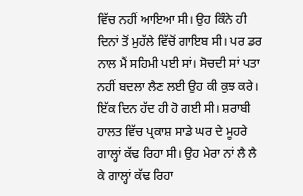ਵਿੱਚ ਨਹੀਂ ਆਇਆ ਸੀ। ਉਹ ਕਿੰਨੇ ਹੀ ਦਿਨਾਂ ਤੋਂ ਮੁਹੱਲੇ ਵਿੱਚੋਂ ਗਾਇਬ ਸੀ। ਪਰ ਡਰ ਨਾਲ ਮੈਂ ਸਹਿਮੀ ਪਈ ਸਾਂ। ਸੋਚਦੀ ਸਾਂ ਪਤਾ ਨਹੀਂ ਬਦਲਾ ਲੈਣ ਲਈ ਉਹ ਕੀ ਕੁਝ ਕਰੇ।
ਇੱਕ ਦਿਨ ਹੱਦ ਹੀ ਹੋ ਗਈ ਸੀ। ਸ਼ਰਾਬੀ ਹਾਲਤ ਵਿੱਚ ਪ੍ਰਕਾਸ਼ ਸਾਡੇ ਘਰ ਦੇ ਮੂਹਰੇ ਗਾਲ੍ਹਾਂ ਕੱਢ ਰਿਹਾ ਸੀ। ਉਹ ਮੇਰਾ ਨਾਂ ਲੈ ਲੈ ਕੇ ਗਾਲ੍ਹਾਂ ਕੱਢ ਰਿਹਾ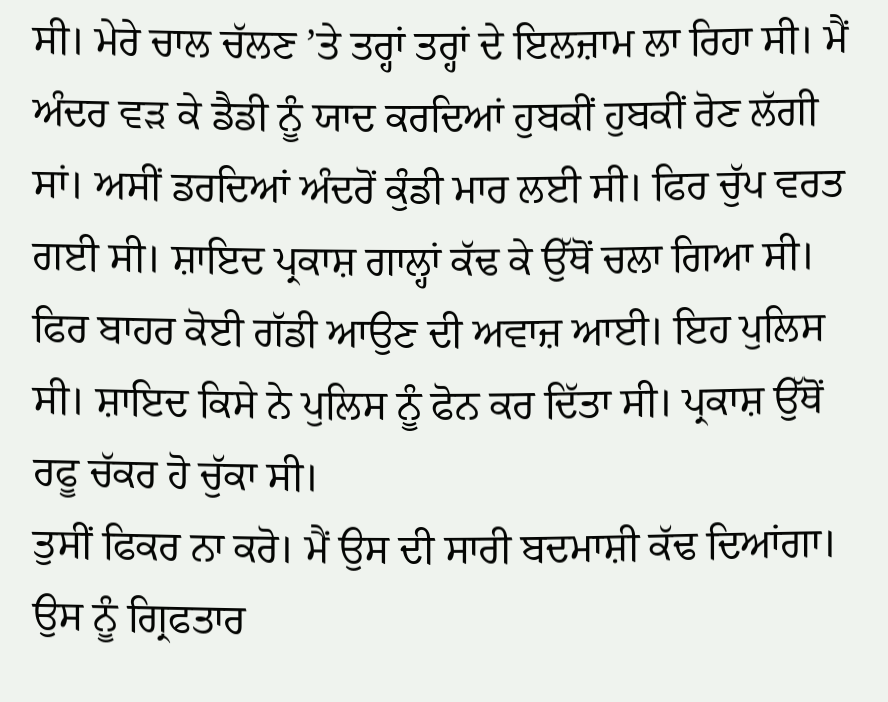ਸੀ। ਮੇਰੇ ਚਾਲ ਚੱਲਣ ’ਤੇ ਤਰ੍ਹਾਂ ਤਰ੍ਹਾਂ ਦੇ ਇਲਜ਼ਾਮ ਲਾ ਰਿਹਾ ਸੀ। ਮੈਂ ਅੰਦਰ ਵੜ ਕੇ ਡੈਡੀ ਨੂੰ ਯਾਦ ਕਰਦਿਆਂ ਹੁਬਕੀਂ ਹੁਬਕੀਂ ਰੋਣ ਲੱਗੀ ਸਾਂ। ਅਸੀਂ ਡਰਦਿਆਂ ਅੰਦਰੋਂ ਕੁੰਡੀ ਮਾਰ ਲਈ ਸੀ। ਫਿਰ ਚੁੱਪ ਵਰਤ ਗਈ ਸੀ। ਸ਼ਾਇਦ ਪ੍ਰਕਾਸ਼ ਗਾਲ੍ਹਾਂ ਕੱਢ ਕੇ ਉੱਥੋਂ ਚਲਾ ਗਿਆ ਸੀ। ਫਿਰ ਬਾਹਰ ਕੋਈ ਗੱਡੀ ਆਉਣ ਦੀ ਅਵਾਜ਼ ਆਈ। ਇਹ ਪੁਲਿਸ ਸੀ। ਸ਼ਾਇਦ ਕਿਸੇ ਨੇ ਪੁਲਿਸ ਨੂੰ ਫੋਨ ਕਰ ਦਿੱਤਾ ਸੀ। ਪ੍ਰਕਾਸ਼ ਉੱਥੋਂ ਰਫੂ ਚੱਕਰ ਹੋ ਚੁੱਕਾ ਸੀ।
ਤੁਸੀਂ ਫਿਕਰ ਨਾ ਕਰੋ। ਮੈਂ ਉਸ ਦੀ ਸਾਰੀ ਬਦਮਾਸ਼ੀ ਕੱਢ ਦਿਆਂਗਾ। ਉਸ ਨੂੰ ਗ੍ਰਿਫਤਾਰ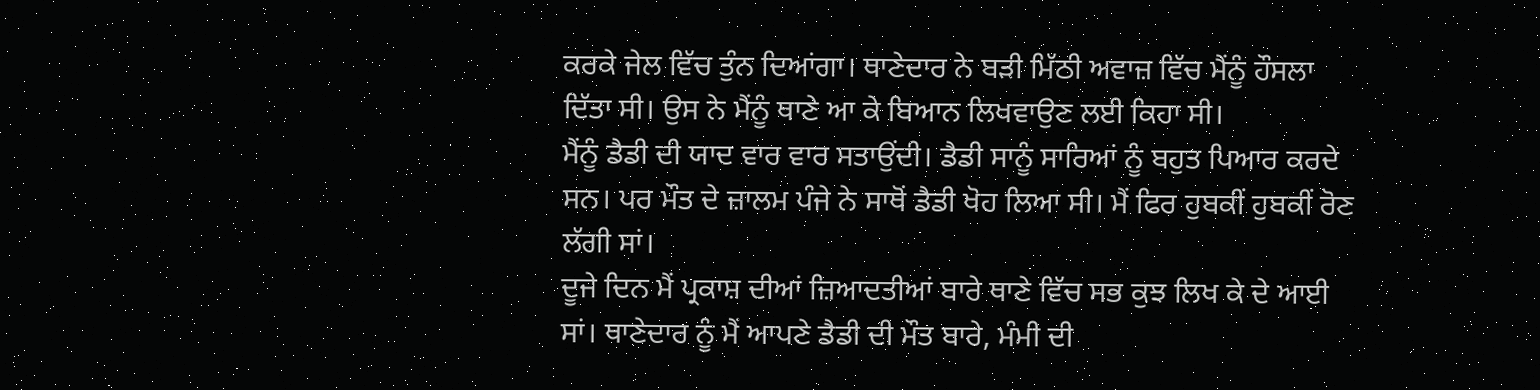ਕਰਕੇ ਜੇਲ ਵਿੱਚ ਤੁੰਨ ਦਿਆਂਗਾ। ਥਾਣੇਦਾਰ ਨੇ ਬੜੀ ਮਿੱਠੀ ਅਵਾਜ਼ ਵਿੱਚ ਮੈਂਨੂੰ ਹੌਸਲਾ ਦਿੱਤਾ ਸੀ। ਉਸ ਨੇ ਮੈਂਨੂੰ ਥਾਣੇ ਆ ਕੇ ਬਿਆਨ ਲਿਖਵਾਉਣ ਲਈ ਕਿਹਾ ਸੀ।
ਮੈਂਨੂੰ ਡੈਡੀ ਦੀ ਯਾਦ ਵਾਰ ਵਾਰ ਸਤਾਉਂਦੀ। ਡੈਡੀ ਸਾਨੂੰ ਸਾਰਿਆਂ ਨੂੰ ਬਹੁਤ ਪਿਆਰ ਕਰਦੇ ਸਨ। ਪਰ ਮੌਤ ਦੇ ਜ਼ਾਲਮ ਪੰਜੇ ਨੇ ਸਾਥੋਂ ਡੈਡੀ ਖੋਹ ਲਿਆ ਸੀ। ਮੈਂ ਫਿਰ ਹੁਬਕੀਂ ਹੁਬਕੀਂ ਰੋਣ ਲੱਗੀ ਸਾਂ।
ਦੂਜੇ ਦਿਨ ਮੈਂ ਪ੍ਰਕਾਸ਼ ਦੀਆਂ ਜ਼ਿਆਦਤੀਆਂ ਬਾਰੇ ਥਾਣੇ ਵਿੱਚ ਸਭ ਕੁਝ ਲਿਖ ਕੇ ਦੇ ਆਈ ਸਾਂ। ਥਾਣੇਦਾਰ ਨੂੰ ਮੈਂ ਆਪਣੇ ਡੈਡੀ ਦੀ ਮੌਤ ਬਾਰੇ, ਮੰਮੀ ਦੀ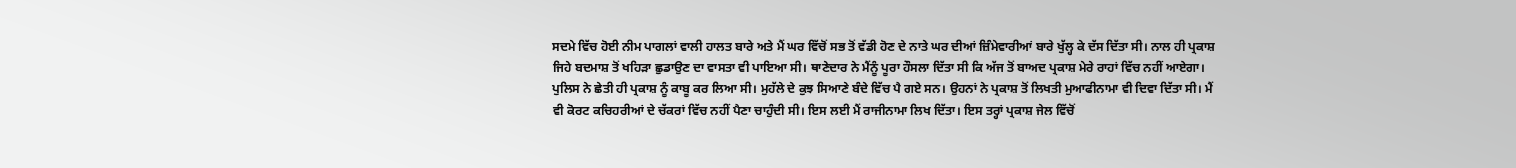ਸਦਮੇ ਵਿੱਚ ਹੋਈ ਨੀਮ ਪਾਗਲਾਂ ਵਾਲੀ ਹਾਲਤ ਬਾਰੇ ਅਤੇ ਮੈਂ ਘਰ ਵਿੱਚੋਂ ਸਭ ਤੋਂ ਵੱਡੀ ਹੋਣ ਦੇ ਨਾਤੇ ਘਰ ਦੀਆਂ ਜ਼ਿੰਮੇਵਾਰੀਆਂ ਬਾਰੇ ਖੁੱਲ੍ਹ ਕੇ ਦੱਸ ਦਿੱਤਾ ਸੀ। ਨਾਲ ਹੀ ਪ੍ਰਕਾਸ਼ ਜਿਹੇ ਬਦਮਾਸ਼ ਤੋਂ ਖਹਿੜਾ ਛੁਡਾਉਣ ਦਾ ਵਾਸਤਾ ਵੀ ਪਾਇਆ ਸੀ। ਥਾਣੇਦਾਰ ਨੇ ਮੈਂਨੂੰ ਪੂਰਾ ਹੌਸਲਾ ਦਿੱਤਾ ਸੀ ਕਿ ਅੱਜ ਤੋਂ ਬਾਅਦ ਪ੍ਰਕਾਸ਼ ਮੇਰੇ ਰਾਹਾਂ ਵਿੱਚ ਨਹੀਂ ਆਏਗਾ।
ਪੁਲਿਸ ਨੇ ਛੇਤੀ ਹੀ ਪ੍ਰਕਾਸ਼ ਨੂੰ ਕਾਬੂ ਕਰ ਲਿਆ ਸੀ। ਮੁਹੱਲੇ ਦੇ ਕੁਝ ਸਿਆਣੇ ਬੰਦੇ ਵਿੱਚ ਪੈ ਗਏ ਸਨ। ਉਹਨਾਂ ਨੇ ਪ੍ਰਕਾਸ਼ ਤੋਂ ਲਿਖਤੀ ਮੁਆਫੀਨਾਮਾ ਵੀ ਦਿਵਾ ਦਿੱਤਾ ਸੀ। ਮੈਂ ਵੀ ਕੋਰਟ ਕਚਿਹਰੀਆਂ ਦੇ ਚੱਕਰਾਂ ਵਿੱਚ ਨਹੀਂ ਪੈਣਾ ਚਾਹੁੰਦੀ ਸੀ। ਇਸ ਲਈ ਮੈਂ ਰਾਜੀਨਾਮਾ ਲਿਖ ਦਿੱਤਾ। ਇਸ ਤਰ੍ਹਾਂ ਪ੍ਰਕਾਸ਼ ਜੇਲ ਵਿੱਚੋਂ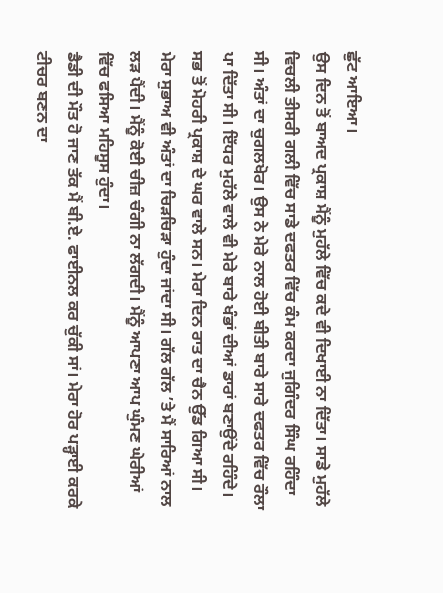ਛੁੱਟ ਆਇਆ।
ਉਸ ਦਿਨ ਤੋਂ ਬਾਅਦ ਪ੍ਰਕਾਸ਼ ਮੈਂਨੂੰ ਮੁਹੱਲੇ ਵਿੱਚ ਕਦੇ ਵੀ ਦਿਖਾਈ ਨਾ ਦਿੱਤਾ। ਸਾਡੇ ਮੁਹੱਲੇ ਵਿਚਲੀ ਤੀਸਰੀ ਗਲੀ ਵਿੱਚ ਸਾਡੇ ਦਫਤਰ ਵਿੱਚ ਕੰਮ ਕਰਦਾ ਜੁਗਿੰਦਰ ਸਿੰਘ ਰਹਿੰਦਾ ਸੀ। ਅੰਤਾਂ ਦਾ ਚੁਗਲਖੋਰ। ਉਸ ਨੇ ਮੇਰੇ ਨਾਲ ਹੋਈ ਬੀਤੀ ਬਾਰੇ ਸਾਰੇ ਦਫਤਰ ਵਿੱਚ ਰੌਲਾ ਪਾ ਦਿੱਤਾ ਸੀ। ਇੱਧਰ ਮੁਹੱਲੇ ਵਾਲੇ ਵੀ ਮੇਰੇ ਬਾਰੇ ਖੰਭਾਂ ਦੀਆਂ ਡਾਰਾਂ ਬਣਾਉਂਦੇ ਰਹਿੰਦੇ। ਸਭ ਤੋਂ ਮੋਹਰੀ ਪ੍ਰਕਾਸ਼ ਦੇ ਘਰ ਵਾਲੇ ਸਨ। ਮੇਰਾ ਦਿਨ ਰਾਤ ਦਾ ਚੈਨ ਉੱਡ ਗਿਆ ਸੀ। ਮੇਰਾ ਸੁਭਾਅ ਵੀ ਅੰਤਾਂ ਦਾ ਚਿੜਚਿੜਾ ਹੁੰਦਾ ਜਾਂਦਾ ਸੀ। ਗੱਲ ਗੱਲ ’ਤੇ ਮੈਂ ਸਾਰਿਆਂ ਨਾਲ ਲੜ ਪੈਂਦੀ। ਮੈਂਨੂੰ ਕੋਈ ਚੀਜ਼ ਚੰਗੀ ਨਾ ਲੱਗਦੀ। ਮੈਂਨੂੰ ਆਪਣਾ ਆਪ ਘੁੰਮਣ ਘੇਰੀਆਂ ਵਿੱਚ ਫਸਿਆ ਮਹਿਸੂਸ ਹੁੰਦਾ।
ਡੈਡੀ ਦੀ ਮੌਤ ਹੋ ਜਾਣ ਤੱਕ ਮੈਂ ਬੀ.ਏ. ਫਾਈਨਲ ਕਰ ਚੁੱਕੀ ਸਾਂ। ਮੇਰਾ ਹੋਰ ਪੜ੍ਹਾਈ ਕਰਕੇ ਟੀਚਰ ਬਣਨ ਦਾ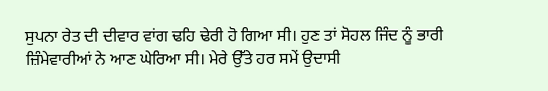ਸੁਪਨਾ ਰੇਤ ਦੀ ਦੀਵਾਰ ਵਾਂਗ ਢਹਿ ਢੇਰੀ ਹੋ ਗਿਆ ਸੀ। ਹੁਣ ਤਾਂ ਸੋਹਲ ਜਿੰਦ ਨੂੰ ਭਾਰੀ ਜ਼ਿੰਮੇਵਾਰੀਆਂ ਨੇ ਆਣ ਘੇਰਿਆ ਸੀ। ਮੇਰੇ ਉੱਤੇ ਹਰ ਸਮੇਂ ਉਦਾਸੀ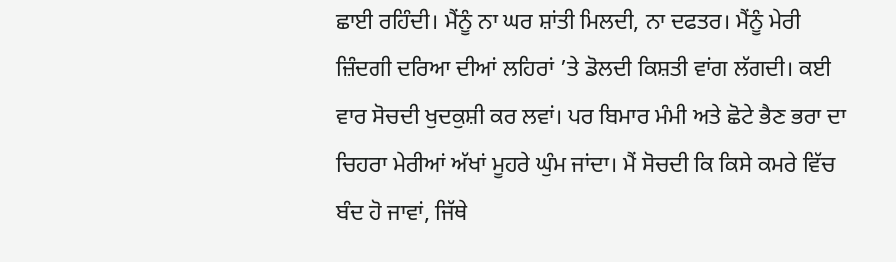ਛਾਈ ਰਹਿੰਦੀ। ਮੈਂਨੂੰ ਨਾ ਘਰ ਸ਼ਾਂਤੀ ਮਿਲਦੀ, ਨਾ ਦਫਤਰ। ਮੈਂਨੂੰ ਮੇਰੀ ਜ਼ਿੰਦਗੀ ਦਰਿਆ ਦੀਆਂ ਲਹਿਰਾਂ ’ਤੇ ਡੋਲਦੀ ਕਿਸ਼ਤੀ ਵਾਂਗ ਲੱਗਦੀ। ਕਈ ਵਾਰ ਸੋਚਦੀ ਖੁਦਕੁਸ਼ੀ ਕਰ ਲਵਾਂ। ਪਰ ਬਿਮਾਰ ਮੰਮੀ ਅਤੇ ਛੋਟੇ ਭੈਣ ਭਰਾ ਦਾ ਚਿਹਰਾ ਮੇਰੀਆਂ ਅੱਖਾਂ ਮੂਹਰੇ ਘੁੰਮ ਜਾਂਦਾ। ਮੈਂ ਸੋਚਦੀ ਕਿ ਕਿਸੇ ਕਮਰੇ ਵਿੱਚ ਬੰਦ ਹੋ ਜਾਵਾਂ, ਜਿੱਥੇ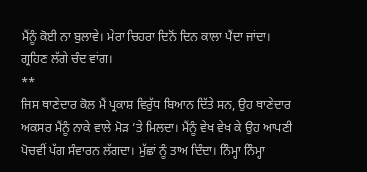ਮੈਂਨੂੰ ਕੋਈ ਨਾ ਬੁਲਾਵੇ। ਮੇਰਾ ਚਿਹਰਾ ਦਿਨੋਂ ਦਿਨ ਕਾਲਾ ਪੈਂਦਾ ਜਾਂਦਾ। ਗ੍ਰਹਿਣ ਲੱਗੇ ਚੰਦ ਵਾਂਗ।
**
ਜਿਸ ਥਾਣੇਦਾਰ ਕੋਲ ਮੈਂ ਪ੍ਰਕਾਸ਼ ਵਿਰੁੱਧ ਬਿਆਨ ਦਿੱਤੇ ਸਨ, ਉਹ ਥਾਣੇਦਾਰ ਅਕਸਰ ਮੈਂਨੂੰ ਨਾਕੇ ਵਾਲੇ ਮੋੜ ’ਤੇ ਮਿਲਦਾ। ਮੈਂਨੂੰ ਵੇਖ ਵੇਖ ਕੇ ਉਹ ਆਪਣੀ ਪੋਚਵੀਂ ਪੱਗ ਸੰਵਾਰਨ ਲੱਗਦਾ। ਮੁੱਛਾਂ ਨੂੰ ਤਾਅ ਦਿੰਦਾ। ਨਿੰਮ੍ਹਾ ਨਿੰਮ੍ਹਾ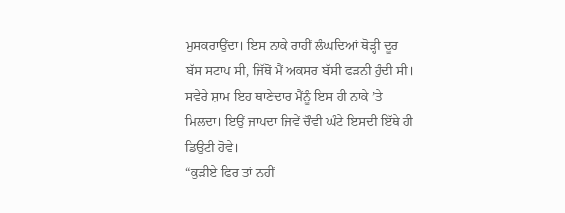ਮੁਸਕਰਾਉਂਦਾ। ਇਸ ਨਾਕੇ ਰਾਹੀਂ ਲੰਘਦਿਆਂ ਥੋੜ੍ਹੀ ਦੂਰ ਬੱਸ ਸਟਾਪ ਸੀ, ਜਿੱਥੋਂ ਮੈਂ ਅਕਸਰ ਬੱਸੀ ਫੜਨੀ ਹੁੰਦੀ ਸੀ। ਸਵੇਰੇ ਸ਼ਾਮ ਇਹ ਥਾਣੇਦਾਰ ਮੈਂਨੂੰ ਇਸ ਹੀ ਨਾਕੇ ’ਤੇ ਮਿਲਦਾ। ਇਉਂ ਜਾਪਦਾ ਜਿਵੇਂ ਚੌਵੀ ਘੰਟੇ ਇਸਦੀ ਇੱਥੇ ਹੀ ਡਿਉਟੀ ਹੋਵੇ।
“ਕੁੜੀਏ ਫਿਰ ਤਾਂ ਨਹੀਂ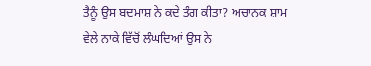ਤੈਨੂੰ ਉਸ ਬਦਮਾਸ਼ ਨੇ ਕਦੇ ਤੰਗ ਕੀਤਾ? ਅਚਾਨਕ ਸ਼ਾਮ ਵੇਲੇ ਨਾਕੇ ਵਿੱਚੋਂ ਲੰਘਦਿਆਂ ਉਸ ਨੇ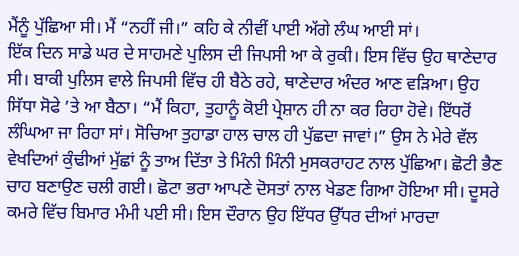ਮੈਂਨੂੰ ਪੁੱਛਿਆ ਸੀ। ਮੈਂ “ਨਹੀਂ ਜੀ।” ਕਹਿ ਕੇ ਨੀਵੀਂ ਪਾਈ ਅੱਗੇ ਲੰਘ ਆਈ ਸਾਂ।
ਇੱਕ ਦਿਨ ਸਾਡੇ ਘਰ ਦੇ ਸਾਹਮਣੇ ਪੁਲਿਸ ਦੀ ਜਿਪਸੀ ਆ ਕੇ ਰੁਕੀ। ਇਸ ਵਿੱਚ ਉਹ ਥਾਣੇਦਾਰ ਸੀ। ਬਾਕੀ ਪੁਲਿਸ ਵਾਲੇ ਜਿਪਸੀ ਵਿੱਚ ਹੀ ਬੈਠੇ ਰਹੇ, ਥਾਣੇਦਾਰ ਅੰਦਰ ਆਣ ਵੜਿਆ। ਉਹ ਸਿੱਧਾ ਸੋਫੇ ’ਤੇ ਆ ਬੈਠਾ। “ਮੈਂ ਕਿਹਾ, ਤੁਹਾਨੂੰ ਕੋਈ ਪ੍ਰੇਸ਼ਾਨ ਹੀ ਨਾ ਕਰ ਰਿਹਾ ਹੋਵੇ। ਇੱਧਰੋਂ ਲੰਘਿਆ ਜਾ ਰਿਹਾ ਸਾਂ। ਸੋਚਿਆ ਤੁਹਾਡਾ ਹਾਲ ਚਾਲ ਹੀ ਪੁੱਛਦਾ ਜਾਵਾਂ।” ਉਸ ਨੇ ਮੇਰੇ ਵੱਲ ਵੇਖਦਿਆਂ ਕੁੰਢੀਆਂ ਮੁੱਛਾਂ ਨੂੰ ਤਾਅ ਦਿੱਤਾ ਤੇ ਮਿੰਨੀ ਮਿੰਨੀ ਮੁਸਕਰਾਹਟ ਨਾਲ ਪੁੱਛਿਆ। ਛੋਟੀ ਭੈਣ ਚਾਹ ਬਣਾਉਣ ਚਲੀ ਗਈ। ਛੋਟਾ ਭਰਾ ਆਪਣੇ ਦੋਸਤਾਂ ਨਾਲ ਖੇਡਣ ਗਿਆ ਹੋਇਆ ਸੀ। ਦੂਸਰੇ ਕਮਰੇ ਵਿੱਚ ਬਿਮਾਰ ਮੰਮੀ ਪਈ ਸੀ। ਇਸ ਦੌਰਾਨ ਉਹ ਇੱਧਰ ਉੱਧਰ ਦੀਆਂ ਮਾਰਦਾ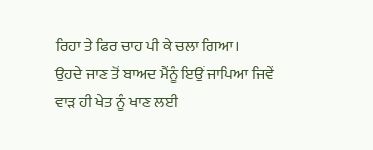ਰਿਹਾ ਤੇ ਫਿਰ ਚਾਹ ਪੀ ਕੇ ਚਲਾ ਗਿਆ।
ਉਹਦੇ ਜਾਣ ਤੋਂ ਬਾਅਦ ਮੈਂਨੂੰ ਇਉਂ ਜਾਪਿਆ ਜਿਵੇਂ ਵਾੜ ਹੀ ਖੇਤ ਨੂੰ ਖਾਣ ਲਈ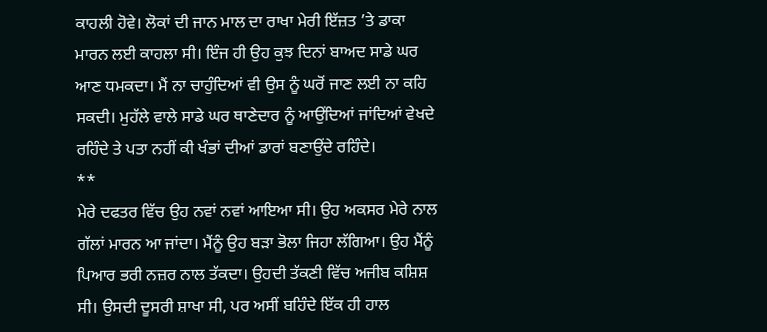ਕਾਹਲੀ ਹੋਵੇ। ਲੋਕਾਂ ਦੀ ਜਾਨ ਮਾਲ ਦਾ ਰਾਖਾ ਮੇਰੀ ਇੱਜ਼ਤ ’ਤੇ ਡਾਕਾ ਮਾਰਨ ਲਈ ਕਾਹਲਾ ਸੀ। ਇੰਜ ਹੀ ਉਹ ਕੁਝ ਦਿਨਾਂ ਬਾਅਦ ਸਾਡੇ ਘਰ ਆਣ ਧਮਕਦਾ। ਮੈਂ ਨਾ ਚਾਹੁੰਦਿਆਂ ਵੀ ਉਸ ਨੂੰ ਘਰੋਂ ਜਾਣ ਲਈ ਨਾ ਕਹਿ ਸਕਦੀ। ਮੁਹੱਲੇ ਵਾਲੇ ਸਾਡੇ ਘਰ ਥਾਣੇਦਾਰ ਨੂੰ ਆਉਂਦਿਆਂ ਜਾਂਦਿਆਂ ਵੇਖਦੇ ਰਹਿੰਦੇ ਤੇ ਪਤਾ ਨਹੀਂ ਕੀ ਖੰਭਾਂ ਦੀਆਂ ਡਾਰਾਂ ਬਣਾਉਂਦੇ ਰਹਿੰਦੇ।
**
ਮੇਰੇ ਦਫਤਰ ਵਿੱਚ ਉਹ ਨਵਾਂ ਨਵਾਂ ਆਇਆ ਸੀ। ਉਹ ਅਕਸਰ ਮੇਰੇ ਨਾਲ ਗੱਲਾਂ ਮਾਰਨ ਆ ਜਾਂਦਾ। ਮੈਂਨੂੰ ਉਹ ਬੜਾ ਭੋਲਾ ਜਿਹਾ ਲੱਗਿਆ। ਉਹ ਮੈਂਨੂੰ ਪਿਆਰ ਭਰੀ ਨਜ਼ਰ ਨਾਲ ਤੱਕਦਾ। ਉਹਦੀ ਤੱਕਣੀ ਵਿੱਚ ਅਜੀਬ ਕਸ਼ਿਸ਼ ਸੀ। ਉਸਦੀ ਦੂਸਰੀ ਸ਼ਾਖਾ ਸੀ, ਪਰ ਅਸੀਂ ਬਹਿੰਦੇ ਇੱਕ ਹੀ ਹਾਲ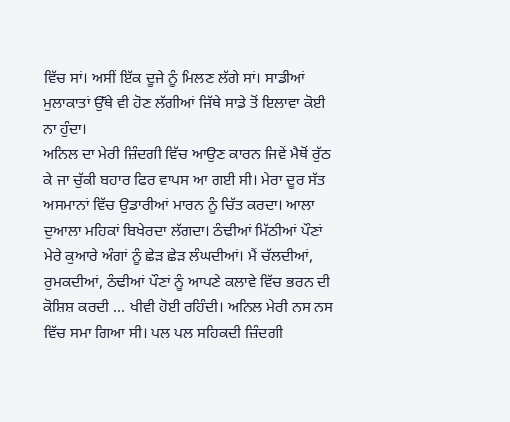ਵਿੱਚ ਸਾਂ। ਅਸੀਂ ਇੱਕ ਦੂਜੇ ਨੂੰ ਮਿਲਣ ਲੱਗੇ ਸਾਂ। ਸਾਡੀਆਂ ਮੁਲਾਕਾਤਾਂ ਉੱਥੇ ਵੀ ਹੋਣ ਲੱਗੀਆਂ ਜਿੱਥੇ ਸਾਡੇ ਤੋਂ ਇਲਾਵਾ ਕੋਈ ਨਾ ਹੁੰਦਾ।
ਅਨਿਲ ਦਾ ਮੇਰੀ ਜ਼ਿੰਦਗੀ ਵਿੱਚ ਆਉਣ ਕਾਰਨ ਜਿਵੇਂ ਮੈਥੋਂ ਰੁੱਠ ਕੇ ਜਾ ਚੁੱਕੀ ਬਹਾਰ ਫਿਰ ਵਾਪਸ ਆ ਗਈ ਸੀ। ਮੇਰਾ ਦੂਰ ਸੱਤ ਅਸਮਾਨਾਂ ਵਿੱਚ ਉਡਾਰੀਆਂ ਮਾਰਨ ਨੂੰ ਚਿੱਤ ਕਰਦਾ। ਆਲਾ ਦੁਆਲਾ ਮਹਿਕਾਂ ਬਿਖੇਰਦਾ ਲੱਗਦਾ। ਠੰਢੀਆਂ ਮਿੱਠੀਆਂ ਪੌਣਾਂ ਮੇਰੇ ਕੁਆਰੇ ਅੰਗਾਂ ਨੂੰ ਛੇੜ ਛੇੜ ਲੰਘਦੀਆਂ। ਮੈਂ ਚੱਲਦੀਆਂ, ਰੁਮਕਦੀਆਂ, ਠੰਢੀਆਂ ਪੌਣਾਂ ਨੂੰ ਆਪਣੇ ਕਲਾਵੇ ਵਿੱਚ ਭਰਨ ਦੀ ਕੋਸ਼ਿਸ਼ ਕਰਦੀ ... ਖੀਵੀ ਹੋਈ ਰਹਿੰਦੀ। ਅਨਿਲ ਮੇਰੀ ਨਸ ਨਸ ਵਿੱਚ ਸਮਾ ਗਿਆ ਸੀ। ਪਲ ਪਲ ਸਹਿਕਦੀ ਜ਼ਿੰਦਗੀ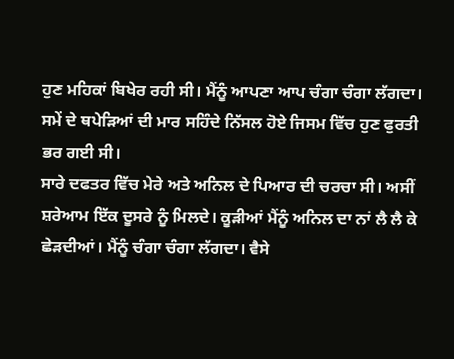ਹੁਣ ਮਹਿਕਾਂ ਬਿਖੇਰ ਰਹੀ ਸੀ। ਮੈਂਨੂੰ ਆਪਣਾ ਆਪ ਚੰਗਾ ਚੰਗਾ ਲੱਗਦਾ। ਸਮੇਂ ਦੇ ਥਪੇੜਿਆਂ ਦੀ ਮਾਰ ਸਹਿੰਦੇ ਨਿੱਸਲ ਹੋਏ ਜਿਸਮ ਵਿੱਚ ਹੁਣ ਫੁਰਤੀ ਭਰ ਗਈ ਸੀ।
ਸਾਰੇ ਦਫਤਰ ਵਿੱਚ ਮੇਰੇ ਅਤੇ ਅਨਿਲ ਦੇ ਪਿਆਰ ਦੀ ਚਰਚਾ ਸੀ। ਅਸੀਂ ਸ਼ਰੇਆਮ ਇੱਕ ਦੂਸਰੇ ਨੂੰ ਮਿਲਦੇ। ਕੂੜੀਆਂ ਮੈਂਨੂੰ ਅਨਿਲ ਦਾ ਨਾਂ ਲੈ ਲੈ ਕੇ ਛੇੜਦੀਆਂ। ਮੈਂਨੂੰ ਚੰਗਾ ਚੰਗਾ ਲੱਗਦਾ। ਵੈਸੇ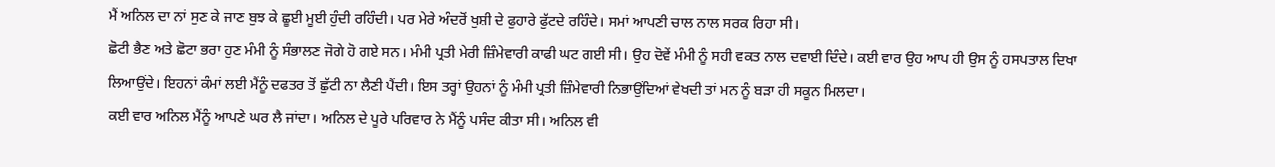ਮੈਂ ਅਨਿਲ ਦਾ ਨਾਂ ਸੁਣ ਕੇ ਜਾਣ ਬੁਝ ਕੇ ਛੂਈ ਮੂਈ ਹੁੰਦੀ ਰਹਿੰਦੀ। ਪਰ ਮੇਰੇ ਅੰਦਰੋਂ ਖੁਸ਼ੀ ਦੇ ਫੁਹਾਰੇ ਫੁੱਟਦੇ ਰਹਿੰਦੇ। ਸਮਾਂ ਆਪਣੀ ਚਾਲ ਨਾਲ ਸਰਕ ਰਿਹਾ ਸੀ।
ਛੋਟੀ ਭੈਣ ਅਤੇ ਛੋਟਾ ਭਰਾ ਹੁਣ ਮੰਮੀ ਨੂੰ ਸੰਭਾਲਣ ਜੋਗੇ ਹੋ ਗਏ ਸਨ। ਮੰਮੀ ਪ੍ਰਤੀ ਮੇਰੀ ਜ਼ਿੰਮੇਵਾਰੀ ਕਾਫੀ ਘਟ ਗਈ ਸੀ। ਉਹ ਦੋਵੇਂ ਮੰਮੀ ਨੂੰ ਸਹੀ ਵਕਤ ਨਾਲ ਦਵਾਈ ਦਿੰਦੇ। ਕਈ ਵਾਰ ਉਹ ਆਪ ਹੀ ਉਸ ਨੂੰ ਹਸਪਤਾਲ ਦਿਖਾ ਲਿਆਉਂਦੇ। ਇਹਨਾਂ ਕੰਮਾਂ ਲਈ ਮੈਂਨੂੰ ਦਫਤਰ ਤੋਂ ਛੁੱਟੀ ਨਾ ਲੈਣੀ ਪੈਂਦੀ। ਇਸ ਤਰ੍ਹਾਂ ਉਹਨਾਂ ਨੂੰ ਮੰਮੀ ਪ੍ਰਤੀ ਜ਼ਿੰਮੇਵਾਰੀ ਨਿਭਾਉਂਦਿਆਂ ਵੇਖਦੀ ਤਾਂ ਮਨ ਨੂੰ ਬੜਾ ਹੀ ਸਕੂਨ ਮਿਲਦਾ।
ਕਈ ਵਾਰ ਅਨਿਲ ਮੈਂਨੂੰ ਆਪਣੇ ਘਰ ਲੈ ਜਾਂਦਾ। ਅਨਿਲ ਦੇ ਪੂਰੇ ਪਰਿਵਾਰ ਨੇ ਮੈਂਨੂੰ ਪਸੰਦ ਕੀਤਾ ਸੀ। ਅਨਿਲ ਵੀ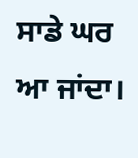ਸਾਡੇ ਘਰ ਆ ਜਾਂਦਾ।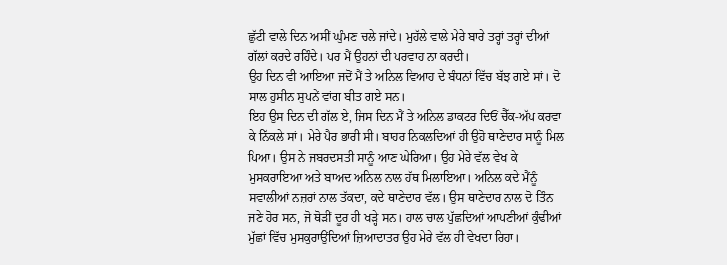ਛੁੱਟੀ ਵਾਲੇ ਦਿਨ ਅਸੀਂ ਘੁੰਮਣ ਚਲੇ ਜਾਂਦੇ। ਮੁਹੱਲੇ ਵਾਲੇ ਮੇਰੇ ਬਾਰੇ ਤਰ੍ਹਾਂ ਤਰ੍ਹਾਂ ਦੀਆਂ ਗੱਲਾਂ ਕਰਦੇ ਰਹਿੰਦੇ। ਪਰ ਮੈਂ ਉਹਨਾਂ ਦੀ ਪਰਵਾਹ ਨਾ ਕਰਦੀ।
ਉਹ ਦਿਨ ਵੀ ਆਇਆ ਜਦੋਂ ਮੈਂ ਤੇ ਅਨਿਲ ਵਿਆਹ ਦੇ ਬੰਧਨਾਂ ਵਿੱਚ ਬੱਝ ਗਏ ਸਾਂ। ਦੋ ਸਾਲ ਹੁਸੀਨ ਸੁਪਨੇਂ ਵਾਂਗ ਬੀਤ ਗਏ ਸਨ।
ਇਹ ਉਸ ਦਿਨ ਦੀ ਗੱਲ ਏ, ਜਿਸ ਦਿਨ ਮੈਂ ਤੇ ਅਨਿਲ ਡਾਕਟਰ ਦਿਓਂ ਚੈੱਕ-ਅੱਪ ਕਰਵਾ ਕੇ ਨਿੱਕਲੇ ਸਾਂ। ਮੇਰੇ ਪੈਰ ਭਾਰੀ ਸੀ। ਬਾਹਰ ਨਿਕਲਦਿਆਂ ਹੀ ਉਹੋ ਥਾਣੇਦਾਰ ਸਾਨੂੰ ਮਿਲ ਪਿਆ। ਉਸ ਨੇ ਜਬਰਦਸਤੀ ਸਾਨੂੰ ਆਣ ਘੇਰਿਆ। ਉਹ ਮੇਰੇ ਵੱਲ ਵੇਖ ਕੇ ਮੁਸਕਰਾਇਆ ਅਤੇ ਬਾਅਦ ਅਨਿਲ ਨਾਲ ਹੱਥ ਮਿਲਾਇਆ। ਅਨਿਲ ਕਦੇ ਮੈਂਨੂੰ ਸਵਾਲੀਆਂ ਨਜ਼ਰਾਂ ਨਾਲ ਤੱਕਦਾ, ਕਦੇ ਥਾਣੇਦਾਰ ਵੱਲ। ਉਸ ਥਾਣੇਦਾਰ ਨਾਲ ਦੋ ਤਿੰਨ ਜਣੇ ਹੋਰ ਸਨ, ਜੋ ਥੋੜੀਂ ਦੂਰ ਹੀ ਖੜ੍ਹੇ ਸਨ। ਹਾਲ ਚਾਲ ਪੁੱਛਦਿਆਂ ਆਪਣੀਆਂ ਕੁੰਢੀਆਂ ਮੁੱਛਾਂ ਵਿੱਚ ਮੁਸਕੁਰਾਉਂਦਿਆਂ ਜ਼ਿਆਦਾਤਰ ਉਹ ਮੇਰੇ ਵੱਲ ਹੀ ਵੇਖਦਾ ਰਿਹਾ।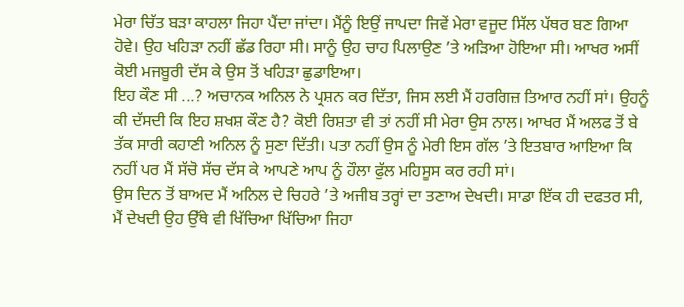ਮੇਰਾ ਚਿੱਤ ਬੜਾ ਕਾਹਲਾ ਜਿਹਾ ਪੈਂਦਾ ਜਾਂਦਾ। ਮੈਂਨੂੰ ਇਉਂ ਜਾਪਦਾ ਜਿਵੇਂ ਮੇਰਾ ਵਜੂਦ ਸਿੱਲ ਪੱਥਰ ਬਣ ਗਿਆ ਹੋਵੇ। ਉਹ ਖਹਿੜਾ ਨਹੀਂ ਛੱਡ ਰਿਹਾ ਸੀ। ਸਾਨੂੰ ਉਹ ਚਾਹ ਪਿਲਾਉਣ ’ਤੇ ਅੜਿਆ ਹੋਇਆ ਸੀ। ਆਖਰ ਅਸੀਂ ਕੋਈ ਮਜਬੂਰੀ ਦੱਸ ਕੇ ਉਸ ਤੋਂ ਖਹਿੜਾ ਛੁਡਾਇਆ।
ਇਹ ਕੌਣ ਸੀ ...? ਅਚਾਨਕ ਅਨਿਲ ਨੇ ਪ੍ਰਸ਼ਨ ਕਰ ਦਿੱਤਾ, ਜਿਸ ਲਈ ਮੈਂ ਹਰਗਿਜ਼ ਤਿਆਰ ਨਹੀਂ ਸਾਂ। ਉਹਨੂੰ ਕੀ ਦੱਸਦੀ ਕਿ ਇਹ ਸ਼ਖਸ਼ ਕੌਣ ਹੈ? ਕੋਈ ਰਿਸ਼ਤਾ ਵੀ ਤਾਂ ਨਹੀਂ ਸੀ ਮੇਰਾ ਉਸ ਨਾਲ। ਆਖਰ ਮੈਂ ਅਲਫ ਤੋਂ ਬੇ ਤੱਕ ਸਾਰੀ ਕਹਾਣੀ ਅਨਿਲ ਨੂੰ ਸੁਣਾ ਦਿੱਤੀ। ਪਤਾ ਨਹੀਂ ਉਸ ਨੂੰ ਮੇਰੀ ਇਸ ਗੱਲ ’ਤੇ ਇਤਬਾਰ ਆਇਆ ਕਿ ਨਹੀਂ ਪਰ ਮੈਂ ਸੱਚੋ ਸੱਚ ਦੱਸ ਕੇ ਆਪਣੇ ਆਪ ਨੂੰ ਹੌਲਾ ਫੁੱਲ ਮਹਿਸੂਸ ਕਰ ਰਹੀ ਸਾਂ।
ਉਸ ਦਿਨ ਤੋਂ ਬਾਅਦ ਮੈਂ ਅਨਿਲ ਦੇ ਚਿਹਰੇ ’ਤੇ ਅਜੀਬ ਤਰ੍ਹਾਂ ਦਾ ਤਣਾਅ ਦੇਖਦੀ। ਸਾਡਾ ਇੱਕ ਹੀ ਦਫਤਰ ਸੀ, ਮੈਂ ਦੇਖਦੀ ਉਹ ਉੱਥੇ ਵੀ ਖਿੱਚਿਆ ਖਿੱਚਿਆ ਜਿਹਾ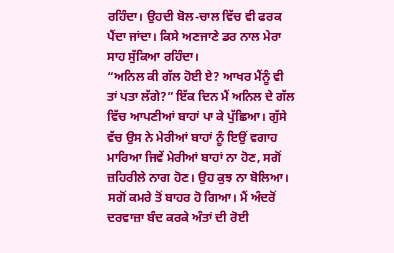ਰਹਿੰਦਾ। ਉਹਦੀ ਬੋਲ-ਚਾਲ ਵਿੱਚ ਵੀ ਫਰਕ ਪੈਂਦਾ ਜਾਂਦਾ। ਕਿਸੇ ਅਣਜਾਣੇ ਡਰ ਨਾਲ ਮੇਰਾ ਸਾਹ ਸੁੱਕਿਆ ਰਹਿੰਦਾ।
“ਅਨਿਲ ਕੀ ਗੱਲ ਹੋਈ ਏ? ਆਖਰ ਮੈਂਨੂੰ ਵੀ ਤਾਂ ਪਤਾ ਲੱਗੇ?” ਇੱਕ ਦਿਨ ਮੈਂ ਅਨਿਲ ਦੇ ਗੱਲ ਵਿੱਚ ਆਪਣੀਆਂ ਬਾਹਾਂ ਪਾ ਕੇ ਪੁੱਛਿਆ। ਗੁੱਸੇ ਵੱਚ ਉਸ ਨੇ ਮੇਰੀਆਂ ਬਾਹਾਂ ਨੂੰ ਇਉਂ ਵਗਾਹ ਮਾਰਿਆ ਜਿਵੇਂ ਮੇਰੀਆਂ ਬਾਹਾਂ ਨਾ ਹੋਣ, ਸਗੋਂ ਜ਼ਹਿਰੀਲੇ ਨਾਗ ਹੋਣ। ਉਹ ਕੁਝ ਨਾ ਬੋਲਿਆ। ਸਗੋਂ ਕਮਰੇ ਤੋਂ ਬਾਹਰ ਹੋ ਗਿਆ। ਮੈਂ ਅੰਦਰੋਂ ਦਰਵਾਜ਼ਾ ਬੰਦ ਕਰਕੇ ਅੰਤਾਂ ਦੀ ਰੋਈ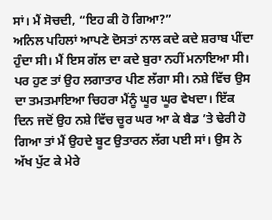ਸਾਂ। ਮੈਂ ਸੋਚਦੀ, “ਇਹ ਕੀ ਹੋ ਗਿਆ?”
ਅਨਿਲ ਪਹਿਲਾਂ ਆਪਣੇ ਦੋਸਤਾਂ ਨਾਲ ਕਦੇ ਕਦੇ ਸ਼ਰਾਬ ਪੀਂਦਾ ਹੁੰਦਾ ਸੀ। ਮੈਂ ਇਸ ਗੱਲ ਦਾ ਕਦੇ ਬੁਰਾ ਨਹੀਂ ਮਨਾਇਆ ਸੀ। ਪਰ ਹੁਣ ਤਾਂ ਉਹ ਲਗਾਤਾਰ ਪੀਣ ਲੱਗਾ ਸੀ। ਨਸ਼ੇ ਵਿੱਚ ਉਸ ਦਾ ਤਮਤਮਾਇਆ ਚਿਹਰਾ ਮੈਂਨੂੰ ਘੂਰ ਘੂਰ ਵੇਖਦਾ। ਇੱਕ ਦਿਨ ਜਦੋਂ ਉਹ ਨਸ਼ੇ ਵਿੱਚ ਚੂਰ ਘਰ ਆ ਕੇ ਬੈਡ ’ਤੇ ਢੇਰੀ ਹੋ ਗਿਆ ਤਾਂ ਮੈਂ ਉਹਦੇ ਬੂਟ ਉਤਾਰਨ ਲੱਗ ਪਈ ਸਾਂ। ਉਸ ਨੇ ਅੱਖ ਪੁੱਟ ਕੇ ਮੇਰੇ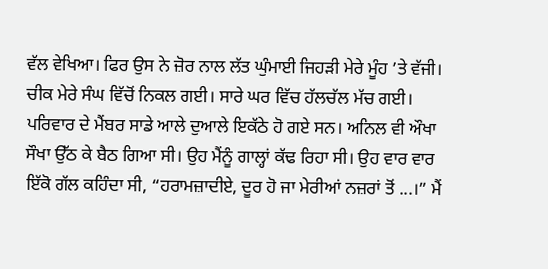ਵੱਲ ਵੇਖਿਆ। ਫਿਰ ਉਸ ਨੇ ਜ਼ੋਰ ਨਾਲ ਲੱਤ ਘੁੰਮਾਈ ਜਿਹੜੀ ਮੇਰੇ ਮੂੰਹ ’ਤੇ ਵੱਜੀ। ਚੀਕ ਮੇਰੇ ਸੰਘ ਵਿੱਚੋਂ ਨਿਕਲ ਗਈ। ਸਾਰੇ ਘਰ ਵਿੱਚ ਹੱਲਚੱਲ ਮੱਚ ਗਈ। ਪਰਿਵਾਰ ਦੇ ਮੈਂਬਰ ਸਾਡੇ ਆਲੇ ਦੁਆਲੇ ਇਕੱਠੇ ਹੋ ਗਏ ਸਨ। ਅਨਿਲ ਵੀ ਔਖਾ ਸੌਖਾ ਉੱਠ ਕੇ ਬੈਠ ਗਿਆ ਸੀ। ਉਹ ਮੈਂਨੂੰ ਗਾਲ੍ਹਾਂ ਕੱਢ ਰਿਹਾ ਸੀ। ਉਹ ਵਾਰ ਵਾਰ ਇੱਕੋ ਗੱਲ ਕਹਿੰਦਾ ਸੀ, “ਹਰਾਮਜ਼ਾਦੀਏ, ਦੂਰ ਹੋ ਜਾ ਮੇਰੀਆਂ ਨਜ਼ਰਾਂ ਤੋਂ ...।” ਮੈਂ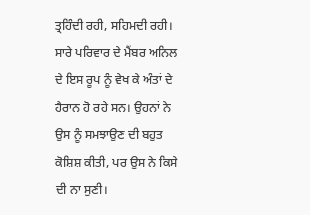ਤ੍ਰਹਿੰਦੀ ਰਹੀ, ਸਹਿਮਦੀ ਰਹੀ। ਸਾਰੇ ਪਰਿਵਾਰ ਦੇ ਮੈਂਬਰ ਅਨਿਲ ਦੇ ਇਸ ਰੂਪ ਨੂੰ ਵੇਖ ਕੇ ਅੰਤਾਂ ਦੇ ਹੈਰਾਨ ਹੋ ਰਹੇ ਸਨ। ਉਹਨਾਂ ਨੇ ਉਸ ਨੂੰ ਸਮਝਾਉਣ ਦੀ ਬਹੁਤ ਕੋਸ਼ਿਸ਼ ਕੀਤੀ, ਪਰ ਉਸ ਨੇ ਕਿਸੇ ਦੀ ਨਾ ਸੁਣੀ।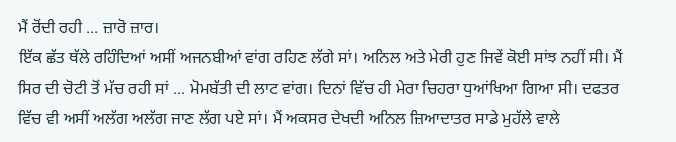ਮੈਂ ਰੋਂਦੀ ਰਹੀ ... ਜ਼ਾਰੋ ਜ਼ਾਰ।
ਇੱਕ ਛੱਤ ਥੱਲੇ ਰਹਿੰਦਿਆਂ ਅਸੀਂ ਅਜਨਬੀਆਂ ਵਾਂਗ ਰਹਿਣ ਲੱਗੇ ਸਾਂ। ਅਨਿਲ ਅਤੇ ਮੇਰੀ ਹੁਣ ਜਿਵੇਂ ਕੋਈ ਸਾਂਝ ਨਹੀਂ ਸੀ। ਮੈਂ ਸਿਰ ਦੀ ਚੋਟੀ ਤੋਂ ਮੱਚ ਰਹੀ ਸਾਂ ... ਮੋਮਬੱਤੀ ਦੀ ਲਾਟ ਵਾਂਗ। ਦਿਨਾਂ ਵਿੱਚ ਹੀ ਮੇਰਾ ਚਿਹਰਾ ਧੁਆਂਖਿਆ ਗਿਆ ਸੀ। ਦਫਤਰ ਵਿੱਚ ਵੀ ਅਸੀਂ ਅਲੱਗ ਅਲੱਗ ਜਾਣ ਲੱਗ ਪਏ ਸਾਂ। ਮੈਂ ਅਕਸਰ ਦੇਖਦੀ ਅਨਿਲ ਜ਼ਿਆਦਾਤਰ ਸਾਡੇ ਮੁਹੱਲੇ ਵਾਲੇ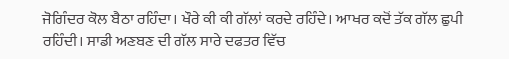ਜੋਗਿੰਦਰ ਕੋਲ ਬੈਠਾ ਰਹਿੰਦਾ। ਖੌਰੇ ਕੀ ਕੀ ਗੱਲਾਂ ਕਰਦੇ ਰਹਿੰਦੇ। ਆਖਰ ਕਦੋਂ ਤੱਕ ਗੱਲ ਛੁਪੀ ਰਹਿੰਦੀ। ਸਾਡੀ ਅਣਬਣ ਦੀ ਗੱਲ ਸਾਰੇ ਦਫਤਰ ਵਿੱਚ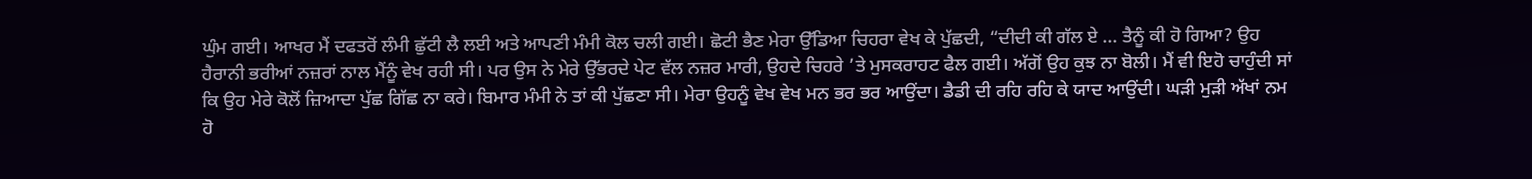ਘੁੰਮ ਗਈ। ਆਖਰ ਮੈਂ ਦਫਤਰੋਂ ਲੰਮੀ ਛੁੱਟੀ ਲੈ ਲਈ ਅਤੇ ਆਪਣੀ ਮੰਮੀ ਕੋਲ ਚਲੀ ਗਈ। ਛੋਟੀ ਭੈਣ ਮੇਰਾ ਉੱਡਿਆ ਚਿਹਰਾ ਵੇਖ ਕੇ ਪੁੱਛਦੀ, “ਦੀਦੀ ਕੀ ਗੱਲ ਏ ... ਤੈਨੂੰ ਕੀ ਹੋ ਗਿਆ? ਉਹ ਹੈਰਾਨੀ ਭਰੀਆਂ ਨਜ਼ਰਾਂ ਨਾਲ ਮੈਂਨੂੰ ਵੇਖ ਰਹੀ ਸੀ। ਪਰ ਉਸ ਨੇ ਮੇਰੇ ਉੱਭਰਦੇ ਪੇਟ ਵੱਲ ਨਜ਼ਰ ਮਾਰੀ, ਉਹਦੇ ਚਿਹਰੇ ’ਤੇ ਮੁਸਕਰਾਹਟ ਫੈਲ ਗਈ। ਅੱਗੋਂ ਉਹ ਕੁਝ ਨਾ ਬੋਲੀ। ਮੈਂ ਵੀ ਇਹੋ ਚਾਹੁੰਦੀ ਸਾਂ ਕਿ ਉਹ ਮੇਰੇ ਕੋਲੋਂ ਜ਼ਿਆਦਾ ਪੁੱਛ ਗਿੱਛ ਨਾ ਕਰੇ। ਬਿਮਾਰ ਮੰਮੀ ਨੇ ਤਾਂ ਕੀ ਪੁੱਛਣਾ ਸੀ। ਮੇਰਾ ਉਹਨੂੰ ਵੇਖ ਵੇਖ ਮਨ ਭਰ ਭਰ ਆਉਂਦਾ। ਡੈਡੀ ਦੀ ਰਹਿ ਰਹਿ ਕੇ ਯਾਦ ਆਉਂਦੀ। ਘੜੀ ਮੁੜੀ ਅੱਖਾਂ ਨਮ ਹੋ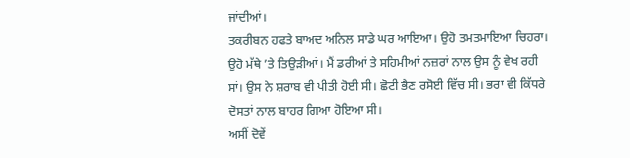ਜਾਂਦੀਆਂ।
ਤਕਰੀਬਨ ਹਫਤੇ ਬਾਅਦ ਅਨਿਲ ਸਾਡੇ ਘਰ ਆਇਆ। ਉਹੋ ਤਮਤਮਾਇਆ ਚਿਹਰਾ। ਉਹੋ ਮੱਥੇ ’ਤੇ ਤਿਉੜੀਆਂ। ਮੈਂ ਡਰੀਆਂ ਤੇ ਸਹਿਮੀਆਂ ਨਜ਼ਰਾਂ ਨਾਲ ਉਸ ਨੂੰ ਵੇਖ ਰਹੀ ਸਾਂ। ਉਸ ਨੇ ਸ਼ਰਾਬ ਵੀ ਪੀਤੀ ਹੋਈ ਸੀ। ਛੋਟੀ ਭੈਣ ਰਸੋਈ ਵਿੱਚ ਸੀ। ਭਰਾ ਵੀ ਕਿੱਧਰੇ ਦੋਸਤਾਂ ਨਾਲ ਬਾਹਰ ਗਿਆ ਹੋਇਆ ਸੀ।
ਅਸੀਂ ਦੋਵੇਂ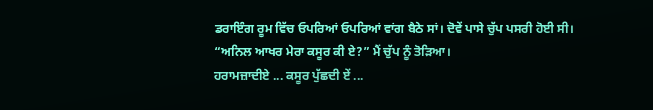ਡਰਾਇੰਗ ਰੂਮ ਵਿੱਚ ਓਪਰਿਆਂ ਓਪਰਿਆਂ ਵਾਂਗ ਬੈਠੇ ਸਾਂ। ਦੋਵੇਂ ਪਾਸੇ ਚੁੱਪ ਪਸਰੀ ਹੋਈ ਸੀ।
“ਅਨਿਲ ਆਖਰ ਮੇਰਾ ਕਸੂਰ ਕੀ ਏ?” ਮੈਂ ਚੁੱਪ ਨੂੰ ਤੋੜਿਆ।
ਹਰਾਮਜ਼ਾਦੀਏ ... ਕਸੂਰ ਪੁੱਛਦੀ ਏਂ ...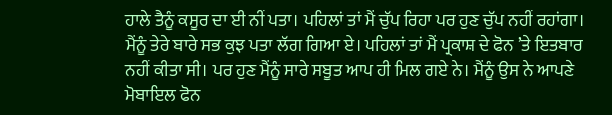ਹਾਲੇ ਤੈਨੂੰ ਕਸੂਰ ਦਾ ਈ ਨੀਂ ਪਤਾ। ਪਹਿਲਾਂ ਤਾਂ ਮੈਂ ਚੁੱਪ ਰਿਹਾ ਪਰ ਹੁਣ ਚੁੱਪ ਨਹੀਂ ਰਹਾਂਗਾ। ਮੈਂਨੂੰ ਤੇਰੇ ਬਾਰੇ ਸਭ ਕੁਝ ਪਤਾ ਲੱਗ ਗਿਆ ਏ। ਪਹਿਲਾਂ ਤਾਂ ਮੈਂ ਪ੍ਰਕਾਸ਼ ਦੇ ਫੋਨ ’ਤੇ ਇਤਬਾਰ ਨਹੀਂ ਕੀਤਾ ਸੀ। ਪਰ ਹੁਣ ਮੈਂਨੂੰ ਸਾਰੇ ਸਬੂਤ ਆਪ ਹੀ ਮਿਲ ਗਏ ਨੇ। ਮੈਂਨੂੰ ਉਸ ਨੇ ਆਪਣੇ ਮੋਬਾਇਲ ਫੋਨ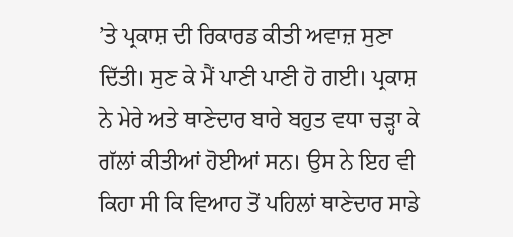’ਤੇ ਪ੍ਰਕਾਸ਼ ਦੀ ਰਿਕਾਰਡ ਕੀਤੀ ਅਵਾਜ਼ ਸੁਣਾ ਦਿੱਤੀ। ਸੁਣ ਕੇ ਮੈਂ ਪਾਣੀ ਪਾਣੀ ਹੋ ਗਈ। ਪ੍ਰਕਾਸ਼ ਨੇ ਮੇਰੇ ਅਤੇ ਥਾਣੇਦਾਰ ਬਾਰੇ ਬਹੁਤ ਵਧਾ ਚੜ੍ਹਾ ਕੇ ਗੱਲਾਂ ਕੀਤੀਆਂ ਹੋਈਆਂ ਸਨ। ਉਸ ਨੇ ਇਹ ਵੀ ਕਿਹਾ ਸੀ ਕਿ ਵਿਆਹ ਤੋਂ ਪਹਿਲਾਂ ਥਾਣੇਦਾਰ ਸਾਡੇ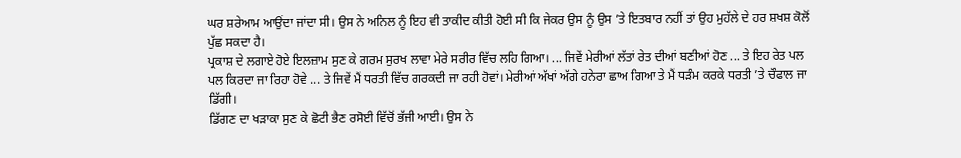ਘਰ ਸ਼ਰੇਆਮ ਆਉਂਦਾ ਜਾਂਦਾ ਸੀ। ਉਸ ਨੇ ਅਨਿਲ ਨੂੰ ਇਹ ਵੀ ਤਾਕੀਦ ਕੀਤੀ ਹੋਈ ਸੀ ਕਿ ਜੇਕਰ ਉਸ ਨੂੰ ਉਸ ’ਤੇ ਇਤਬਾਰ ਨਹੀਂ ਤਾਂ ਉਹ ਮੁਹੱਲੇ ਦੇ ਹਰ ਸ਼ਖਸ਼ ਕੋਲੋਂ ਪੁੱਛ ਸਕਦਾ ਹੈ।
ਪ੍ਰਕਾਸ਼ ਦੇ ਲਗਾਏ ਹੋਏ ਇਲਜ਼ਾਮ ਸੁਣ ਕੇ ਗਰਮ ਸੁਰਖ ਲਾਵਾ ਮੇਰੇ ਸਰੀਰ ਵਿੱਚ ਲਹਿ ਗਿਆ। ... ਜਿਵੇਂ ਮੇਰੀਆਂ ਲੱਤਾਂ ਰੇਤ ਦੀਆਂ ਬਣੀਆਂ ਹੋਣ ... ਤੇ ਇਹ ਰੇਤ ਪਲ ਪਲ ਕਿਰਦਾ ਜਾ ਰਿਹਾ ਹੋਵੇ ... ਤੇ ਜਿਵੇਂ ਮੈਂ ਧਰਤੀ ਵਿੱਚ ਗਰਕਦੀ ਜਾ ਰਹੀ ਹੋਵਾਂ। ਮੇਰੀਆਂ ਅੱਖਾਂ ਅੱਗੇ ਹਨੇਰਾ ਛਾਅ ਗਿਆ ਤੇ ਮੈਂ ਧੜੰਮ ਕਰਕੇ ਧਰਤੀ ’ਤੇ ਚੌਫਾਲ ਜਾ ਡਿੱਗੀ।
ਡਿੱਗਣ ਦਾ ਖੜਾਕਾ ਸੁਣ ਕੇ ਛੋਟੀ ਭੈਣ ਰਸੋਈ ਵਿੱਚੋਂ ਭੱਜੀ ਆਈ। ਉਸ ਨੇ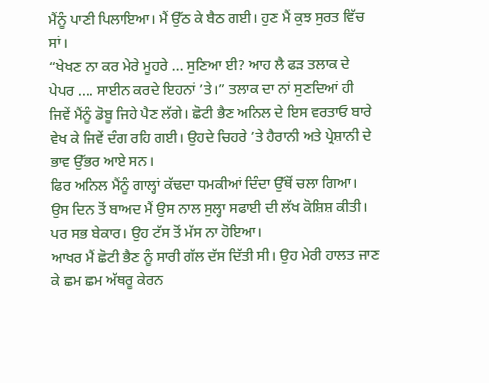ਮੈਂਨੂੰ ਪਾਣੀ ਪਿਲਾਇਆ। ਮੈਂ ਉੱਠ ਕੇ ਬੈਠ ਗਈ। ਹੁਣ ਮੈਂ ਕੁਝ ਸੁਰਤ ਵਿੱਚ ਸਾਂ।
“ਖੇਖਣ ਨਾ ਕਰ ਮੇਰੇ ਮੂਹਰੇ ... ਸੁਣਿਆ ਈ? ਆਹ ਲੈ ਫੜ ਤਲਾਕ ਦੇ ਪੇਪਰ .... ਸਾਈਨ ਕਰਦੇ ਇਹਨਾਂ ’ਤੇ।” ਤਲਾਕ ਦਾ ਨਾਂ ਸੁਣਦਿਆਂ ਹੀ ਜਿਵੇਂ ਮੈਂਨੂੰ ਡੋਬੂ ਜਿਹੇ ਪੈਣ ਲੱਗੇ। ਛੋਟੀ ਭੈਣ ਅਨਿਲ ਦੇ ਇਸ ਵਰਤਾਓ ਬਾਰੇ ਵੇਖ ਕੇ ਜਿਵੇਂ ਦੰਗ ਰਹਿ ਗਈ। ਉਹਦੇ ਚਿਹਰੇ ’ਤੇ ਹੈਰਾਨੀ ਅਤੇ ਪ੍ਰੇਸ਼ਾਨੀ ਦੇ ਭਾਵ ਉੱਭਰ ਆਏ ਸਨ।
ਫਿਰ ਅਨਿਲ ਮੈਂਨੂੰ ਗਾਲ੍ਹਾਂ ਕੱਢਦਾ ਧਮਕੀਆਂ ਦਿੰਦਾ ਉੱਥੋਂ ਚਲਾ ਗਿਆ।
ਉਸ ਦਿਨ ਤੋਂ ਬਾਅਦ ਮੈਂ ਉਸ ਨਾਲ ਸੁਲ੍ਹਾ ਸਫਾਈ ਦੀ ਲੱਖ ਕੋਸ਼ਿਸ਼ ਕੀਤੀ। ਪਰ ਸਭ ਬੇਕਾਰ। ਉਹ ਟੱਸ ਤੋਂ ਮੱਸ ਨਾ ਹੋਇਆ।
ਆਖਰ ਮੈਂ ਛੋਟੀ ਭੈਣ ਨੂੰ ਸਾਰੀ ਗੱਲ ਦੱਸ ਦਿੱਤੀ ਸੀ। ਉਹ ਮੇਰੀ ਹਾਲਤ ਜਾਣ ਕੇ ਛਮ ਛਮ ਅੱਥਰੂ ਕੇਰਨ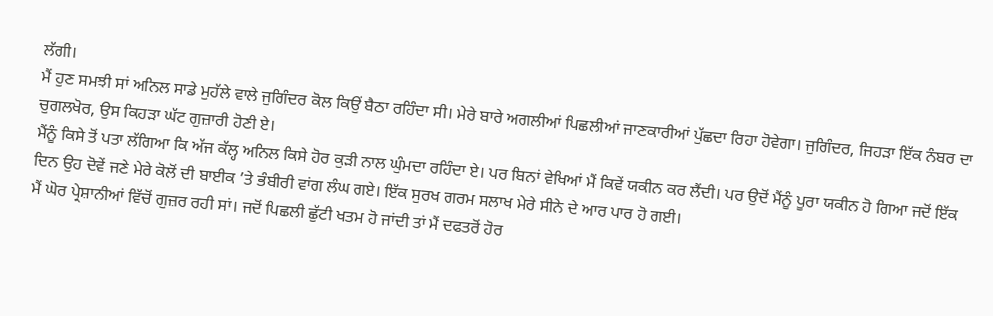ਲੱਗੀ।
ਮੈਂ ਹੁਣ ਸਮਝੀ ਸਾਂ ਅਨਿਲ ਸਾਡੇ ਮੁਹੱਲੇ ਵਾਲੇ ਜੁਗਿੰਦਰ ਕੋਲ ਕਿਉਂ ਬੈਠਾ ਰਹਿੰਦਾ ਸੀ। ਮੇਰੇ ਬਾਰੇ ਅਗਲੀਆਂ ਪਿਛਲੀਆਂ ਜਾਣਕਾਰੀਆਂ ਪੁੱਛਦਾ ਰਿਹਾ ਹੋਵੇਗਾ। ਜੁਗਿੰਦਰ, ਜਿਹੜਾ ਇੱਕ ਨੰਬਰ ਦਾ ਚੁਗਲਖੋਰ, ਉਸ ਕਿਹੜਾ ਘੱਟ ਗੁਜ਼ਾਰੀ ਹੋਣੀ ਏ।
ਮੈਂਨੂੰ ਕਿਸੇ ਤੋਂ ਪਤਾ ਲੱਗਿਆ ਕਿ ਅੱਜ ਕੱਲ੍ਹ ਅਨਿਲ ਕਿਸੇ ਹੋਰ ਕੁੜੀ ਨਾਲ ਘੁੰਮਦਾ ਰਹਿੰਦਾ ਏ। ਪਰ ਬਿਨਾਂ ਵੇਖਿਆਂ ਮੈਂ ਕਿਵੇਂ ਯਕੀਨ ਕਰ ਲੈਂਦੀ। ਪਰ ਉਦੋਂ ਮੈਂਨੂੰ ਪੂਰਾ ਯਕੀਨ ਹੋ ਗਿਆ ਜਦੋਂ ਇੱਕ ਦਿਨ ਉਹ ਦੋਵੇਂ ਜਣੇ ਮੇਰੇ ਕੋਲੋਂ ਦੀ ਬਾਈਕ ’ਤੇ ਭੰਬੀਰੀ ਵਾਂਗ ਲੰਘ ਗਏ। ਇੱਕ ਸੁਰਖ ਗਰਮ ਸਲਾਖ ਮੇਰੇ ਸੀਨੇ ਦੇ ਆਰ ਪਾਰ ਹੋ ਗਈ।
ਮੈਂ ਘੋਰ ਪ੍ਰੇਸ਼ਾਨੀਆਂ ਵਿੱਚੋਂ ਗੁਜ਼ਰ ਰਹੀ ਸਾਂ। ਜਦੋਂ ਪਿਛਲੀ ਛੁੱਟੀ ਖਤਮ ਹੋ ਜਾਂਦੀ ਤਾਂ ਮੈਂ ਦਫਤਰੋਂ ਹੋਰ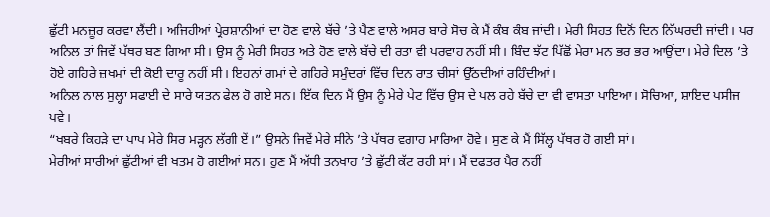ਛੁੱਟੀ ਮਨਜ਼ੂਰ ਕਰਵਾ ਲੈਂਦੀ। ਅਜਿਹੀਆਂ ਪ੍ਰੇਰਸ਼ਾਨੀਆਂ ਦਾ ਹੋਣ ਵਾਲੇ ਬੱਚੇ ’ਤੇ ਪੈਣ ਵਾਲੇ ਅਸਰ ਬਾਰੇ ਸੋਚ ਕੇ ਮੈਂ ਕੰਬ ਕੰਬ ਜਾਂਦੀ। ਮੇਰੀ ਸਿਹਤ ਦਿਨੋਂ ਦਿਨ ਨਿੱਘਰਦੀ ਜਾਂਦੀ। ਪਰ ਅਨਿਲ ਤਾਂ ਜਿਵੇਂ ਪੱਥਰ ਬਣ ਗਿਆ ਸੀ। ਉਸ ਨੂੰ ਮੇਰੀ ਸਿਹਤ ਅਤੇ ਹੋਣ ਵਾਲੇ ਬੱਚੇ ਦੀ ਰਤਾ ਵੀ ਪਰਵਾਹ ਨਹੀਂ ਸੀ। ਬਿੰਦ ਝੱਟ ਪਿੱਛੋਂ ਮੇਰਾ ਮਨ ਭਰ ਭਰ ਆਉਂਦਾ। ਮੇਰੇ ਦਿਲ ’ਤੇ ਹੋਏ ਗਹਿਰੇ ਜ਼ਖਮਾਂ ਦੀ ਕੋਈ ਦਾਰੂ ਨਹੀਂ ਸੀ। ਇਹਨਾਂ ਗਮਾਂ ਦੇ ਗਹਿਰੇ ਸਮੁੰਦਰਾਂ ਵਿੱਚ ਦਿਨ ਰਾਤ ਚੀਸਾਂ ਉੱਠਦੀਆਂ ਰਹਿੰਦੀਆਂ।
ਅਨਿਲ ਨਾਲ ਸੁਲ੍ਹਾ ਸਫਾਈ ਦੇ ਸਾਰੇ ਯਤਨ ਫੇਲ ਹੋ ਗਏ ਸਨ। ਇੱਕ ਦਿਨ ਮੈਂ ਉਸ ਨੂੰ ਮੇਰੇ ਪੇਟ ਵਿੱਚ ਉਸ ਦੇ ਪਲ ਰਹੇ ਬੱਚੇ ਦਾ ਵੀ ਵਾਸਤਾ ਪਾਇਆ। ਸੋਚਿਆ, ਸ਼ਾਇਦ ਪਸੀਜ ਪਵੇ।
“ਖਬਰੇ ਕਿਹੜੇ ਦਾ ਪਾਪ ਮੇਰੇ ਸਿਰ ਮੜ੍ਹਨ ਲੱਗੀ ਏਂ।” ਉਸਨੇ ਜਿਵੇਂ ਮੇਰੇ ਸੀਨੇ ’ਤੇ ਪੱਥਰ ਵਗਾਹ ਮਾਰਿਆ ਹੋਵੇ। ਸੁਣ ਕੇ ਮੈਂ ਸਿੱਲ੍ਹ ਪੱਥਰ ਹੋ ਗਈ ਸਾਂ।
ਮੇਰੀਆਂ ਸਾਰੀਆਂ ਛੁੱਟੀਆਂ ਵੀ ਖਤਮ ਹੋ ਗਈਆਂ ਸਨ। ਹੁਣ ਮੈਂ ਅੱਧੀ ਤਨਖਾਹ ’ਤੇ ਛੁੱਟੀ ਕੱਟ ਰਹੀ ਸਾਂ। ਮੈਂ ਦਫਤਰ ਪੈਰ ਨਹੀਂ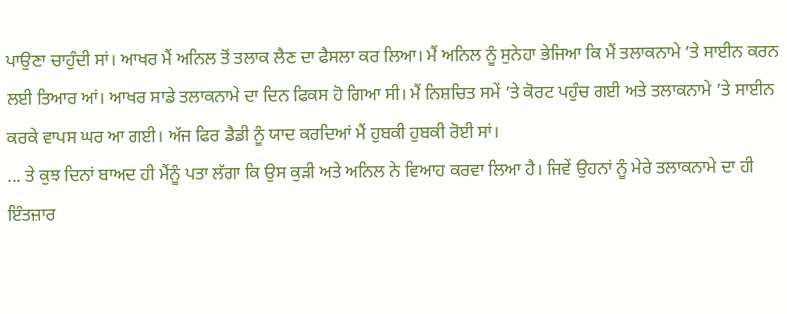ਪਾਉਣਾ ਚਾਹੁੰਦੀ ਸਾਂ। ਆਖਰ ਮੈਂ ਅਨਿਲ ਤੋਂ ਤਲਾਕ ਲੈਣ ਦਾ ਫੈਸਲਾ ਕਰ ਲਿਆ। ਮੈਂ ਅਨਿਲ ਨੂੰ ਸੁਨੇਹਾ ਭੇਜਿਆ ਕਿ ਮੈਂ ਤਲਾਕਨਾਮੇ ’ਤੇ ਸਾਈਨ ਕਰਨ ਲਈ ਤਿਆਰ ਆਂ। ਆਖਰ ਸਾਡੇ ਤਲਾਕਨਾਮੇ ਦਾ ਦਿਨ ਫਿਕਸ ਹੋ ਗਿਆ ਸੀ। ਮੈਂ ਨਿਸ਼ਚਿਤ ਸਮੇਂ ’ਤੇ ਕੋਰਟ ਪਹੁੰਚ ਗਈ ਅਤੇ ਤਲਾਕਨਾਮੇ ’ਤੇ ਸਾਈਨ ਕਰਕੇ ਵਾਪਸ ਘਰ ਆ ਗਈ। ਅੱਜ ਫਿਰ ਡੈਡੀ ਨੂੰ ਯਾਦ ਕਰਦਿਆਂ ਮੈਂ ਹੁਬਕੀ ਹੁਬਕੀ ਰੋਈ ਸਾਂ।
... ਤੇ ਕੁਝ ਦਿਨਾਂ ਬਾਅਦ ਹੀ ਮੈਂਨੂੰ ਪਤਾ ਲੱਗਾ ਕਿ ਉਸ ਕੁੜੀ ਅਤੇ ਅਨਿਲ ਨੇ ਵਿਆਹ ਕਰਵਾ ਲਿਆ ਹੈ। ਜਿਵੇਂ ਉਹਨਾਂ ਨੂੰ ਮੇਰੇ ਤਲਾਕਨਾਮੇ ਦਾ ਹੀ ਇੰਤਜ਼ਾਰ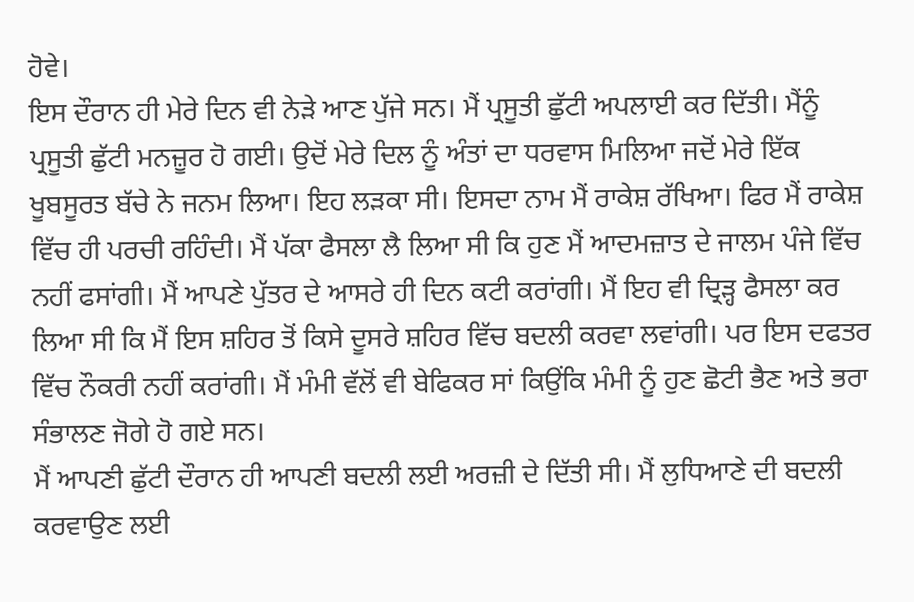ਹੋਵੇ।
ਇਸ ਦੌਰਾਨ ਹੀ ਮੇਰੇ ਦਿਨ ਵੀ ਨੇੜੇ ਆਣ ਪੁੱਜੇ ਸਨ। ਮੈਂ ਪ੍ਰਸੂਤੀ ਛੁੱਟੀ ਅਪਲਾਈ ਕਰ ਦਿੱਤੀ। ਮੈਂਨੂੰ ਪ੍ਰਸੂਤੀ ਛੁੱਟੀ ਮਨਜ਼ੂਰ ਹੋ ਗਈ। ਉਦੋਂ ਮੇਰੇ ਦਿਲ ਨੂੰ ਅੰਤਾਂ ਦਾ ਧਰਵਾਸ ਮਿਲਿਆ ਜਦੋਂ ਮੇਰੇ ਇੱਕ ਖੂਬਸੂਰਤ ਬੱਚੇ ਨੇ ਜਨਮ ਲਿਆ। ਇਹ ਲੜਕਾ ਸੀ। ਇਸਦਾ ਨਾਮ ਮੈਂ ਰਾਕੇਸ਼ ਰੱਖਿਆ। ਫਿਰ ਮੈਂ ਰਾਕੇਸ਼ ਵਿੱਚ ਹੀ ਪਰਚੀ ਰਹਿੰਦੀ। ਮੈਂ ਪੱਕਾ ਫੈਸਲਾ ਲੈ ਲਿਆ ਸੀ ਕਿ ਹੁਣ ਮੈਂ ਆਦਮਜ਼ਾਤ ਦੇ ਜਾਲਮ ਪੰਜੇ ਵਿੱਚ ਨਹੀਂ ਫਸਾਂਗੀ। ਮੈਂ ਆਪਣੇ ਪੁੱਤਰ ਦੇ ਆਸਰੇ ਹੀ ਦਿਨ ਕਟੀ ਕਰਾਂਗੀ। ਮੈਂ ਇਹ ਵੀ ਦ੍ਰਿੜ੍ਹ ਫੈਸਲਾ ਕਰ ਲਿਆ ਸੀ ਕਿ ਮੈਂ ਇਸ ਸ਼ਹਿਰ ਤੋਂ ਕਿਸੇ ਦੂਸਰੇ ਸ਼ਹਿਰ ਵਿੱਚ ਬਦਲੀ ਕਰਵਾ ਲਵਾਂਗੀ। ਪਰ ਇਸ ਦਫਤਰ ਵਿੱਚ ਨੌਕਰੀ ਨਹੀਂ ਕਰਾਂਗੀ। ਮੈਂ ਮੰਮੀ ਵੱਲੋਂ ਵੀ ਬੇਫਿਕਰ ਸਾਂ ਕਿਉਂਕਿ ਮੰਮੀ ਨੂੰ ਹੁਣ ਛੋਟੀ ਭੈਣ ਅਤੇ ਭਰਾ ਸੰਭਾਲਣ ਜੋਗੇ ਹੋ ਗਏ ਸਨ।
ਮੈਂ ਆਪਣੀ ਛੁੱਟੀ ਦੌਰਾਨ ਹੀ ਆਪਣੀ ਬਦਲੀ ਲਈ ਅਰਜ਼ੀ ਦੇ ਦਿੱਤੀ ਸੀ। ਮੈਂ ਲੁਧਿਆਣੇ ਦੀ ਬਦਲੀ ਕਰਵਾਉਣ ਲਈ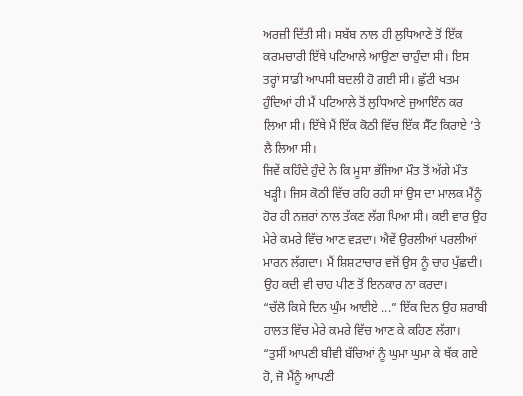ਅਰਜ਼ੀ ਦਿੱਤੀ ਸੀ। ਸਬੱਬ ਨਾਲ ਹੀ ਲੁਧਿਆਣੇ ਤੋਂ ਇੱਕ ਕਰਮਚਾਰੀ ਇੱਥੇ ਪਟਿਆਲੇ ਆਉਣਾ ਚਾਹੁੰਦਾ ਸੀ। ਇਸ ਤਰ੍ਹਾਂ ਸਾਡੀ ਆਪਸੀ ਬਦਲੀ ਹੋ ਗਈ ਸੀ। ਛੁੱਟੀ ਖਤਮ ਹੁੰਦਿਆਂ ਹੀ ਮੈਂ ਪਟਿਆਲੇ ਤੋਂ ਲੁਧਿਆਣੇ ਜੁਆਇੰਨ ਕਰ ਲਿਆ ਸੀ। ਇੱਥੇ ਮੈਂ ਇੱਕ ਕੋਠੀ ਵਿੱਚ ਇੱਕ ਸੈੱਟ ਕਿਰਾਏ ’ਤੇ ਲੈ ਲਿਆ ਸੀ।
ਜਿਵੇਂ ਕਹਿੰਦੇ ਹੁੰਦੇ ਨੇ ਕਿ ਮੂਸਾ ਭੱਜਿਆ ਮੌਤ ਤੋਂ ਅੱਗੇ ਮੌਤ ਖੜ੍ਹੀ। ਜਿਸ ਕੋਠੀ ਵਿੱਚ ਰਹਿ ਰਹੀ ਸਾਂ ਉਸ ਦਾ ਮਾਲਕ ਮੈਂਨੂੰ ਹੋਰ ਹੀ ਨਜ਼ਰਾਂ ਨਾਲ ਤੱਕਣ ਲੱਗ ਪਿਆ ਸੀ। ਕਈ ਵਾਰ ਉਹ ਮੇਰੇ ਕਮਰੇ ਵਿੱਚ ਆਣ ਵੜਦਾ। ਐਵੇਂ ਉਰਲੀਆਂ ਪਰਲੀਆਂ ਮਾਰਨ ਲੱਗਦਾ। ਮੈਂ ਸ਼ਿਸ਼ਟਾਚਾਰ ਵਜੋਂ ਉਸ ਨੂੰ ਚਾਹ ਪੁੱਛਦੀ। ਉਹ ਕਦੀ ਵੀ ਚਾਹ ਪੀਣ ਤੋਂ ਇਨਕਾਰ ਨਾ ਕਰਦਾ।
“ਚੱਲੋ ਕਿਸੇ ਦਿਨ ਘੁੰਮ ਆਈਏ ...” ਇੱਕ ਦਿਨ ਉਹ ਸ਼ਰਾਬੀ ਹਾਲਤ ਵਿੱਚ ਮੇਰੇ ਕਮਰੇ ਵਿੱਚ ਆਣ ਕੇ ਕਹਿਣ ਲੱਗਾ।
“ਤੁਸੀਂ ਆਪਣੀ ਬੀਵੀ ਬੱਚਿਆਂ ਨੂੰ ਘੁਮਾ ਘੁਮਾ ਕੇ ਥੱਕ ਗਏ ਹੋ, ਜੋ ਮੈਂਨੂੰ ਆਪਣੀ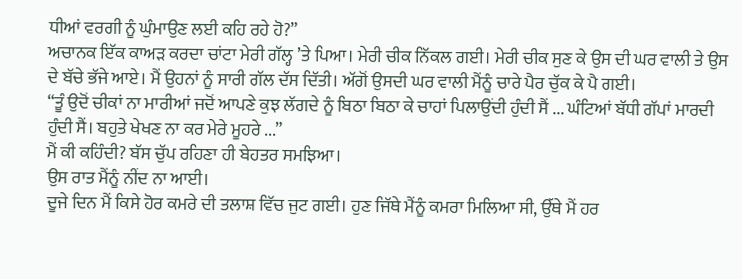ਧੀਆਂ ਵਰਗੀ ਨੂੰ ਘੁੰਮਾਉਣ ਲਈ ਕਹਿ ਰਹੇ ਹੋ?”
ਅਚਾਨਕ ਇੱਕ ਕਾਅੜ ਕਰਦਾ ਚਾਂਟਾ ਮੇਰੀ ਗੱਲ੍ਹ ’ਤੇ ਪਿਆ। ਮੇਰੀ ਚੀਕ ਨਿੱਕਲ ਗਈ। ਮੇਰੀ ਚੀਕ ਸੁਣ ਕੇ ਉਸ ਦੀ ਘਰ ਵਾਲੀ ਤੇ ਉਸ ਦੇ ਬੱਚੇ ਭੱਜੇ ਆਏ। ਮੈਂ ਉਹਨਾਂ ਨੂੰ ਸਾਰੀ ਗੱਲ ਦੱਸ ਦਿੱਤੀ। ਅੱਗੋਂ ਉਸਦੀ ਘਰ ਵਾਲੀ ਮੈਂਨੂੰ ਚਾਰੇ ਪੈਰ ਚੁੱਕ ਕੇ ਪੈ ਗਈ।
“ਤੂੰ ਉਦੋਂ ਚੀਕਾਂ ਨਾ ਮਾਰੀਆਂ ਜਦੋਂ ਆਪਣੇ ਕੁਝ ਲੱਗਦੇ ਨੂੰ ਬਿਠਾ ਬਿਠਾ ਕੇ ਚਾਹਾਂ ਪਿਲਾਉਂਦੀ ਹੁੰਦੀ ਸੈਂ ... ਘੰਟਿਆਂ ਬੱਧੀ ਗੱਪਾਂ ਮਾਰਦੀ ਹੁੰਦੀ ਸੈਂ। ਬਹੁਤੇ ਖੇਖਣ ਨਾ ਕਰ ਮੇਰੇ ਮੂਹਰੇ ...”
ਮੈਂ ਕੀ ਕਹਿੰਦੀ? ਬੱਸ ਚੁੱਪ ਰਹਿਣਾ ਹੀ ਬੇਹਤਰ ਸਮਝਿਆ।
ਉਸ ਰਾਤ ਮੈਂਨੂੰ ਨੀਂਦ ਨਾ ਆਈ।
ਦੂਜੇ ਦਿਨ ਮੈਂ ਕਿਸੇ ਹੋਰ ਕਮਰੇ ਦੀ ਤਲਾਸ਼ ਵਿੱਚ ਜੁਟ ਗਈ। ਹੁਣ ਜਿੱਥੇ ਮੈਂਨੂੰ ਕਮਰਾ ਮਿਲਿਆ ਸੀ, ਉੱਥੇ ਮੈਂ ਹਰ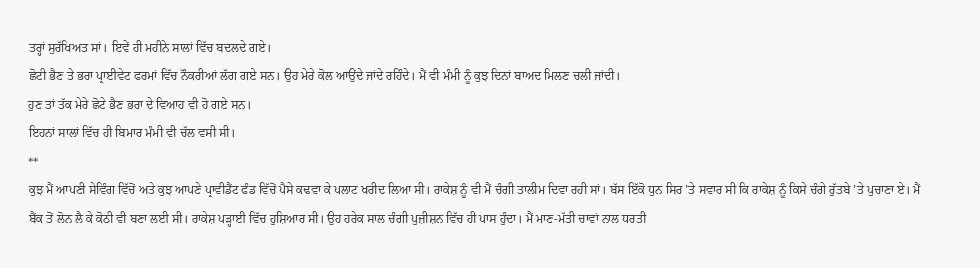ਤਰ੍ਹਾਂ ਸੁਰੱਖਿਅਤ ਸਾਂ। ਇਵੇਂ ਹੀ ਮਹੀਨੇ ਸਾਲਾਂ ਵਿੱਚ ਬਦਲਦੇ ਗਏ।
ਛੋਟੀ ਭੈਣ ਤੇ ਭਰਾ ਪ੍ਰਾਈਵੇਟ ਫਰਮਾਂ ਵਿੱਚ ਨੌਕਰੀਆਂ ਲੱਗ ਗਏ ਸਨ। ਉਹ ਮੇਰੇ ਕੋਲ ਆਉਂਦੇ ਜਾਂਦੇ ਰਹਿੰਦੇ। ਮੈਂ ਵੀ ਮੰਮੀ ਨੂੰ ਕੁਝ ਦਿਨਾਂ ਬਾਅਦ ਮਿਲਣ ਚਲੀ ਜਾਂਦੀ।
ਹੁਣ ਤਾਂ ਤੱਕ ਮੇਰੇ ਛੋਟੇ ਭੈਣ ਭਰਾ ਦੇ ਵਿਆਹ ਵੀ ਹੋ ਗਏ ਸਨ।
ਇਹਨਾਂ ਸਾਲਾਂ ਵਿੱਚ ਹੀ ਬਿਮਾਰ ਮੰਮੀ ਵੀ ਚੱਲ ਵਸੀ ਸੀ।
**
ਕੁਝ ਮੈਂ ਆਪਣੀ ਸੇਵਿੰਗ ਵਿੱਚੋਂ ਅਤੇ ਕੁਝ ਆਪਣੇ ਪ੍ਰਾਵੀਡੈਂਟ ਫੰਡ ਵਿੱਚੋਂ ਪੈਸੇ ਕਢਵਾ ਕੇ ਪਲਾਟ ਖਰੀਦ ਲਿਆ ਸੀ। ਰਾਕੇਸ਼ ਨੂੰ ਵੀ ਮੈਂ ਚੰਗੀ ਤਾਲੀਮ ਦਿਵਾ ਰਹੀ ਸਾਂ। ਬੱਸ ਇੱਕੋ ਧੁਨ ਸਿਰ ’ਤੇ ਸਵਾਰ ਸੀ ਕਿ ਰਾਕੇਸ਼ ਨੂੰ ਕਿਸੇ ਚੰਗੇ ਰੁੱਤਬੇ ’ਤੇ ਪੁਚਾਣਾ ਏ। ਮੈਂ ਬੈਂਕ ਤੋਂ ਲੋਨ ਲੈ ਕੇ ਕੋਠੀ ਵੀ ਬਣਾ ਲਈ ਸੀ। ਰਾਕੇਸ਼ ਪੜ੍ਹਾਈ ਵਿੱਚ ਹੁਸ਼ਿਆਰ ਸੀ। ਉਹ ਹਰੇਕ ਸਾਲ ਚੰਗੀ ਪੁਜ਼ੀਸ਼ਨ ਵਿੱਚ ਹੀ ਪਾਸ ਹੁੰਦਾ। ਮੈਂ ਮਾਣ-ਮੱਤੀ ਚਾਵਾਂ ਨਾਲ ਧਰਤੀ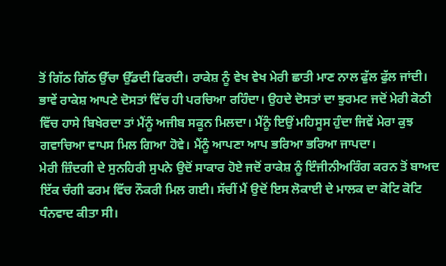ਤੋਂ ਗਿੱਠ ਗਿੱਠ ਉੱਚਾ ਉੱਡਦੀ ਫਿਰਦੀ। ਰਾਕੇਸ਼ ਨੂੰ ਵੇਖ ਵੇਖ ਮੇਰੀ ਛਾਤੀ ਮਾਣ ਨਾਲ ਫੁੱਲ ਫੁੱਲ ਜਾਂਦੀ। ਭਾਵੇਂ ਰਾਕੇਸ਼ ਆਪਣੇ ਦੋਸਤਾਂ ਵਿੱਚ ਹੀ ਪਰਚਿਆ ਰਹਿੰਦਾ। ਉਹਦੇ ਦੋਸਤਾਂ ਦਾ ਝੁਰਮਟ ਜਦੋਂ ਮੇਰੀ ਕੋਠੀ ਵਿੱਚ ਹਾਸੇ ਬਿਖੇਰਦਾ ਤਾਂ ਮੈਂਨੂੰ ਅਜੀਬ ਸਕੂਨ ਮਿਲਦਾ। ਮੈਂਨੂੰ ਇਉਂ ਮਹਿਸੂਸ ਹੁੰਦਾ ਜਿਵੇਂ ਮੇਰਾ ਕੁਝ ਗਵਾਚਿਆ ਵਾਪਸ ਮਿਲ ਗਿਆ ਹੋਵੇ। ਮੈਂਨੂੰ ਆਪਣਾ ਆਪ ਭਰਿਆ ਭਰਿਆ ਜਾਪਦਾ।
ਮੇਰੀ ਜ਼ਿੰਦਗੀ ਦੇ ਸੁਨਹਿਰੀ ਸੁਪਨੇ ਉਦੋਂ ਸਾਕਾਰ ਹੋਏ ਜਦੋਂ ਰਾਕੇਸ਼ ਨੂੰ ਇੰਜੀਨੀਅਰਿੰਗ ਕਰਨ ਤੋਂ ਬਾਅਦ ਇੱਕ ਚੰਗੀ ਫਰਮ ਵਿੱਚ ਨੌਕਰੀ ਮਿਲ ਗਈ। ਸੱਚੀਂ ਮੈਂ ਉਦੋਂ ਇਸ ਲੋਕਾਈ ਦੇ ਮਾਲਕ ਦਾ ਕੋਟਿ ਕੋਟਿ ਧੰਨਵਾਦ ਕੀਤਾ ਸੀ।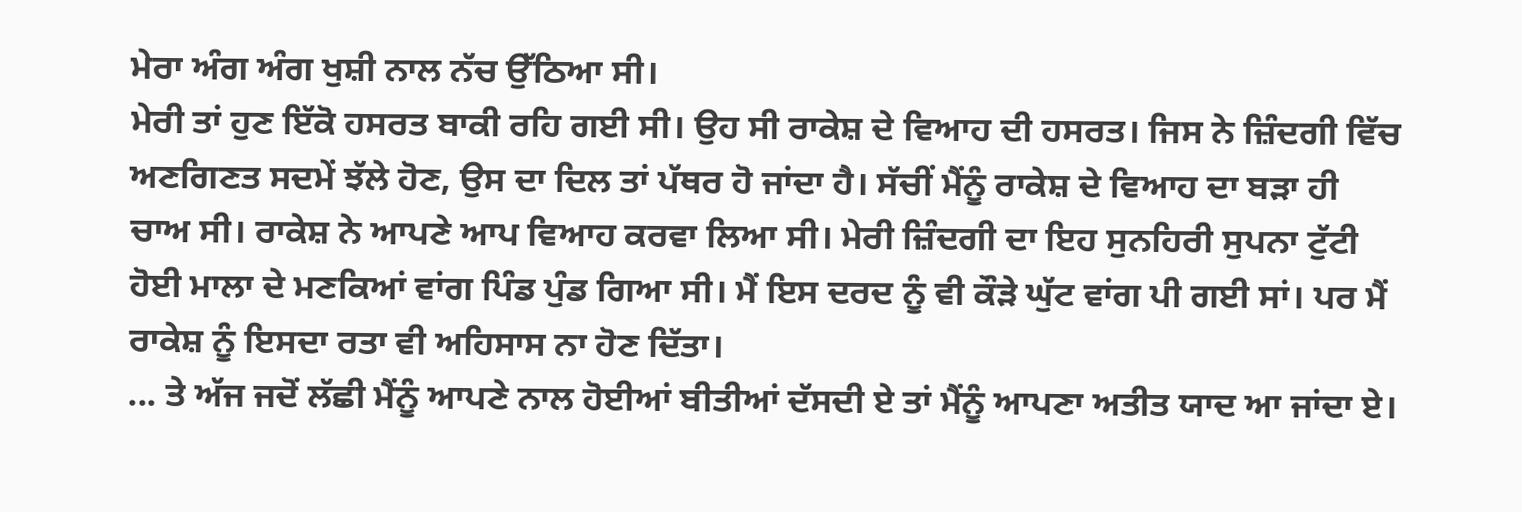ਮੇਰਾ ਅੰਗ ਅੰਗ ਖੁਸ਼ੀ ਨਾਲ ਨੱਚ ਉੱਠਿਆ ਸੀ।
ਮੇਰੀ ਤਾਂ ਹੁਣ ਇੱਕੋ ਹਸਰਤ ਬਾਕੀ ਰਹਿ ਗਈ ਸੀ। ਉਹ ਸੀ ਰਾਕੇਸ਼ ਦੇ ਵਿਆਹ ਦੀ ਹਸਰਤ। ਜਿਸ ਨੇ ਜ਼ਿੰਦਗੀ ਵਿੱਚ ਅਣਗਿਣਤ ਸਦਮੇਂ ਝੱਲੇ ਹੋਣ, ਉਸ ਦਾ ਦਿਲ ਤਾਂ ਪੱਥਰ ਹੋ ਜਾਂਦਾ ਹੈ। ਸੱਚੀਂ ਮੈਂਨੂੰ ਰਾਕੇਸ਼ ਦੇ ਵਿਆਹ ਦਾ ਬੜਾ ਹੀ ਚਾਅ ਸੀ। ਰਾਕੇਸ਼ ਨੇ ਆਪਣੇ ਆਪ ਵਿਆਹ ਕਰਵਾ ਲਿਆ ਸੀ। ਮੇਰੀ ਜ਼ਿੰਦਗੀ ਦਾ ਇਹ ਸੁਨਹਿਰੀ ਸੁਪਨਾ ਟੁੱਟੀ ਹੋਈ ਮਾਲਾ ਦੇ ਮਣਕਿਆਂ ਵਾਂਗ ਪਿੰਡ ਪੁੰਡ ਗਿਆ ਸੀ। ਮੈਂ ਇਸ ਦਰਦ ਨੂੰ ਵੀ ਕੌੜੇ ਘੁੱਟ ਵਾਂਗ ਪੀ ਗਈ ਸਾਂ। ਪਰ ਮੈਂ ਰਾਕੇਸ਼ ਨੂੰ ਇਸਦਾ ਰਤਾ ਵੀ ਅਹਿਸਾਸ ਨਾ ਹੋਣ ਦਿੱਤਾ।
... ਤੇ ਅੱਜ ਜਦੋਂ ਲੱਛੀ ਮੈਂਨੂੰ ਆਪਣੇ ਨਾਲ ਹੋਈਆਂ ਬੀਤੀਆਂ ਦੱਸਦੀ ਏ ਤਾਂ ਮੈਂਨੂੰ ਆਪਣਾ ਅਤੀਤ ਯਾਦ ਆ ਜਾਂਦਾ ਏ।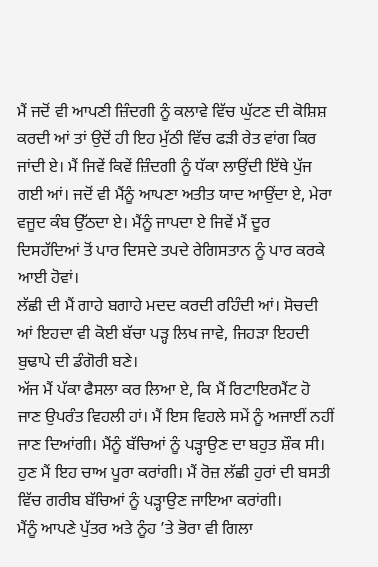ਮੈਂ ਜਦੋਂ ਵੀ ਆਪਣੀ ਜ਼ਿੰਦਗੀ ਨੂੰ ਕਲਾਵੇ ਵਿੱਚ ਘੁੱਟਣ ਦੀ ਕੋਸ਼ਿਸ਼ ਕਰਦੀ ਆਂ ਤਾਂ ਉਦੋਂ ਹੀ ਇਹ ਮੁੱਠੀ ਵਿੱਚ ਫੜੀ ਰੇਤ ਵਾਂਗ ਕਿਰ ਜਾਂਦੀ ਏ। ਮੈਂ ਜਿਵੇਂ ਕਿਵੇਂ ਜ਼ਿੰਦਗੀ ਨੂੰ ਧੱਕਾ ਲਾਉਂਦੀ ਇੱਥੇ ਪੁੱਜ ਗਈ ਆਂ। ਜਦੋਂ ਵੀ ਮੈਂਨੂੰ ਆਪਣਾ ਅਤੀਤ ਯਾਦ ਆਉਂਦਾ ਏ, ਮੇਰਾ ਵਜੂਦ ਕੰਬ ਉੱਠਦਾ ਏ। ਮੈਂਨੂੰ ਜਾਪਦਾ ਏ ਜਿਵੇਂ ਮੈਂ ਦੂਰ ਦਿਸਹੱਦਿਆਂ ਤੋਂ ਪਾਰ ਦਿਸਦੇ ਤਪਦੇ ਰੇਗਿਸਤਾਨ ਨੂੰ ਪਾਰ ਕਰਕੇ ਆਈ ਹੋਵਾਂ।
ਲੱਛੀ ਦੀ ਮੈਂ ਗਾਹੇ ਬਗਾਹੇ ਮਦਦ ਕਰਦੀ ਰਹਿੰਦੀ ਆਂ। ਸੋਚਦੀ ਆਂ ਇਹਦਾ ਵੀ ਕੋਈ ਬੱਚਾ ਪੜ੍ਹ ਲਿਖ ਜਾਵੇ, ਜਿਹੜਾ ਇਹਦੀ ਬੁਢਾਪੇ ਦੀ ਡੰਗੋਰੀ ਬਣੇ।
ਅੱਜ ਮੈਂ ਪੱਕਾ ਫੈਸਲਾ ਕਰ ਲਿਆ ਏ, ਕਿ ਮੈਂ ਰਿਟਾਇਰਮੈਂਟ ਹੋ ਜਾਣ ਉਪਰੰਤ ਵਿਹਲੀ ਹਾਂ। ਮੈਂ ਇਸ ਵਿਹਲੇ ਸਮੇਂ ਨੂੰ ਅਜਾਈਂ ਨਹੀਂ ਜਾਣ ਦਿਆਂਗੀ। ਮੈਂਨੂੰ ਬੱਚਿਆਂ ਨੂੰ ਪੜ੍ਹਾਉਣ ਦਾ ਬਹੁਤ ਸ਼ੌਕ ਸੀ। ਹੁਣ ਮੈਂ ਇਹ ਚਾਅ ਪੂਰਾ ਕਰਾਂਗੀ। ਮੈਂ ਰੋਜ਼ ਲੱਛੀ ਹੁਰਾਂ ਦੀ ਬਸਤੀ ਵਿੱਚ ਗਰੀਬ ਬੱਚਿਆਂ ਨੂੰ ਪੜ੍ਹਾਉਣ ਜਾਇਆ ਕਰਾਂਗੀ।
ਮੈਂਨੂੰ ਆਪਣੇ ਪੁੱਤਰ ਅਤੇ ਨੂੰਹ ’ਤੇ ਭੋਰਾ ਵੀ ਗਿਲਾ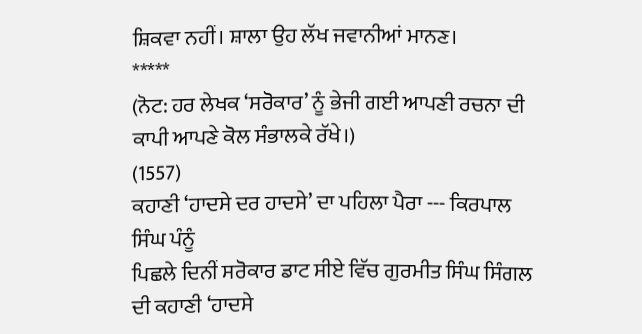ਸ਼ਿਕਵਾ ਨਹੀਂ। ਸ਼ਾਲਾ ਉਹ ਲੱਖ ਜਵਾਨੀਆਂ ਮਾਨਣ।
*****
(ਨੋਟ: ਹਰ ਲੇਖਕ ‘ਸਰੋਕਾਰ’ ਨੂੰ ਭੇਜੀ ਗਈ ਆਪਣੀ ਰਚਨਾ ਦੀ ਕਾਪੀ ਆਪਣੇ ਕੋਲ ਸੰਭਾਲਕੇ ਰੱਖੇ।)
(1557)
ਕਹਾਣੀ ‘ਹਾਦਸੇ ਦਰ ਹਾਦਸੇ’ ਦਾ ਪਹਿਲਾ ਪੈਰਾ --- ਕਿਰਪਾਲ ਸਿੰਘ ਪੰਨੂੰ
ਪਿਛਲੇ ਦਿਨੀਂ ਸਰੋਕਾਰ ਡਾਟ ਸੀਏ ਵਿੱਚ ਗੁਰਮੀਤ ਸਿੰਘ ਸਿੰਗਲ ਦੀ ਕਹਾਣੀ ‘ਹਾਦਸੇ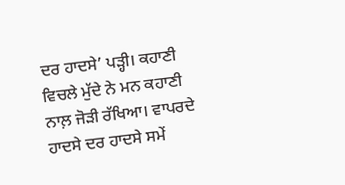ਦਰ ਹਾਦਸੇ’ ਪੜ੍ਹੀ। ਕਹਾਣੀ ਵਿਚਲੇ ਮੁੱਦੇ ਨੇ ਮਨ ਕਹਾਣੀ ਨਾਲ਼ ਜੋੜੀ ਰੱਖਿਆ। ਵਾਪਰਦੇ ਹਾਦਸੇ ਦਰ ਹਾਦਸੇ ਸਮੇਂ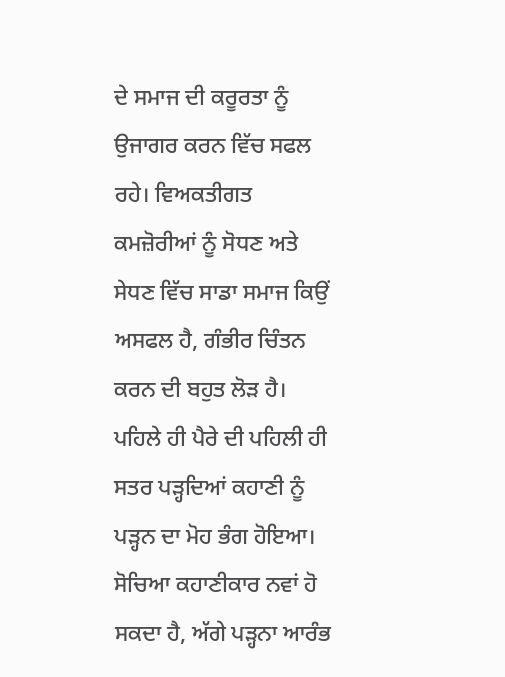ਦੇ ਸਮਾਜ ਦੀ ਕਰੂਰਤਾ ਨੂੰ ਉਜਾਗਰ ਕਰਨ ਵਿੱਚ ਸਫਲ ਰਹੇ। ਵਿਅਕਤੀਗਤ ਕਮਜ਼ੋਰੀਆਂ ਨੂੰ ਸੋਧਣ ਅਤੇ ਸੇਧਣ ਵਿੱਚ ਸਾਡਾ ਸਮਾਜ ਕਿਉਂ ਅਸਫਲ ਹੈ, ਗੰਭੀਰ ਚਿੰਤਨ ਕਰਨ ਦੀ ਬਹੁਤ ਲੋੜ ਹੈ।
ਪਹਿਲੇ ਹੀ ਪੈਰੇ ਦੀ ਪਹਿਲੀ ਹੀ ਸਤਰ ਪੜ੍ਹਦਿਆਂ ਕਹਾਣੀ ਨੂੰ ਪੜ੍ਹਨ ਦਾ ਮੋਹ ਭੰਗ ਹੋਇਆ। ਸੋਚਿਆ ਕਹਾਣੀਕਾਰ ਨਵਾਂ ਹੋ ਸਕਦਾ ਹੈ, ਅੱਗੇ ਪੜ੍ਹਨਾ ਆਰੰਭ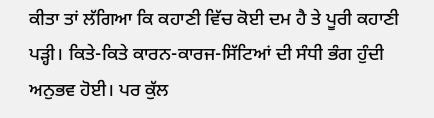ਕੀਤਾ ਤਾਂ ਲੱਗਿਆ ਕਿ ਕਹਾਣੀ ਵਿੱਚ ਕੋਈ ਦਮ ਹੈ ਤੇ ਪੂਰੀ ਕਹਾਣੀ ਪੜ੍ਹੀ। ਕਿਤੇ-ਕਿਤੇ ਕਾਰਨ-ਕਾਰਜ-ਸਿੱਟਿਆਂ ਦੀ ਸੰਧੀ ਭੰਗ ਹੁੰਦੀ ਅਨੁਭਵ ਹੋਈ। ਪਰ ਕੁੱਲ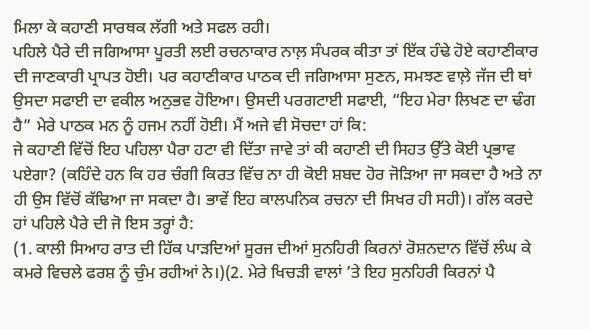ਮਿਲਾ ਕੇ ਕਹਾਣੀ ਸਾਰਥਕ ਲੱਗੀ ਅਤੇ ਸਫਲ ਰਹੀ।
ਪਹਿਲੇ ਪੈਰੇ ਦੀ ਜਗਿਆਸਾ ਪੂਰਤੀ ਲਈ ਰਚਨਾਕਾਰ ਨਾਲ਼ ਸੰਪਰਕ ਕੀਤਾ ਤਾਂ ਇੱਕ ਹੰਢੇ ਹੋਏ ਕਹਾਣੀਕਾਰ ਦੀ ਜਾਣਕਾਰੀ ਪ੍ਰਾਪਤ ਹੋਈ। ਪਰ ਕਹਾਣੀਕਾਰ ਪਾਠਕ ਦੀ ਜਗਿਆਸਾ ਸੁਣਨ, ਸਮਝਣ ਵਾਲ਼ੇ ਜੱਜ ਦੀ ਥਾਂ ਉਸਦਾ ਸਫਾਈ ਦਾ ਵਕੀਲ ਅਨੁਭਵ ਹੋਇਆ। ਉਸਦੀ ਪਰਗਟਾਈ ਸਫਾਈ, “ਇਹ ਮੇਰਾ ਲਿਖਣ ਦਾ ਢੰਗ ਹੈ” ਮੇਰੇ ਪਾਠਕ ਮਨ ਨੂੰ ਹਜਮ ਨਹੀਂ ਹੋਈ। ਮੈਂ ਅਜੇ ਵੀ ਸੋਚਦਾ ਹਾਂ ਕਿ:
ਜੇ ਕਹਾਣੀ ਵਿੱਚੋਂ ਇਹ ਪਹਿਲਾ ਪੈਰਾ ਹਟਾ ਵੀ ਦਿੱਤਾ ਜਾਵੇ ਤਾਂ ਕੀ ਕਹਾਣੀ ਦੀ ਸਿਹਤ ਉੱਤੇ ਕੋਈ ਪ੍ਰਭਾਵ ਪਏਗਾ? (ਕਹਿੰਦੇ ਹਨ ਕਿ ਹਰ ਚੰਗੀ ਕਿਰਤ ਵਿੱਚ ਨਾ ਹੀ ਕੋਈ ਸ਼ਬਦ ਹੋਰ ਜੋੜਿਆ ਜਾ ਸਕਦਾ ਹੈ ਅਤੇ ਨਾ ਹੀ ਉਸ ਵਿੱਚੋਂ ਕੱਢਿਆ ਜਾ ਸਕਦਾ ਹੈ। ਭਾਵੇਂ ਇਹ ਕਾਲਪਨਿਕ ਰਚਨਾ ਦੀ ਸਿਖਰ ਹੀ ਸਹੀ)। ਗੱਲ ਕਰਦੇ ਹਾਂ ਪਹਿਲੇ ਪੈਰੇ ਦੀ ਜੋ ਇਸ ਤਰ੍ਹਾਂ ਹੈ:
(1. ਕਾਲੀ ਸਿਆਹ ਰਾਤ ਦੀ ਹਿੱਕ ਪਾੜਦਿਆਂ ਸੂਰਜ ਦੀਆਂ ਸੁਨਹਿਰੀ ਕਿਰਨਾਂ ਰੋਸ਼ਨਦਾਨ ਵਿੱਚੋਂ ਲੰਘ ਕੇ ਕਮਰੇ ਵਿਚਲੇ ਫਰਸ਼ ਨੂੰ ਚੁੰਮ ਰਹੀਆਂ ਨੇ।)(2. ਮੇਰੇ ਖਿਚੜੀ ਵਾਲਾਂ ’ਤੇ ਇਹ ਸੁਨਹਿਰੀ ਕਿਰਨਾਂ ਪੈ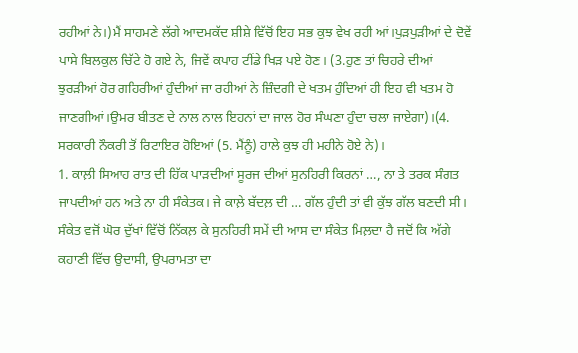ਰਹੀਆਂ ਨੇ।)ਮੈਂ ਸਾਹਮਣੇ ਲੱਗੇ ਆਦਮਕੱਦ ਸ਼ੀਸ਼ੇ ਵਿੱਚੋਂ ਇਹ ਸਭ ਕੁਝ ਵੇਖ ਰਹੀ ਆਂ।ਪੁੜਪੁੜੀਆਂ ਦੇ ਦੋਵੇਂ ਪਾਸੇ ਬਿਲਕੁਲ ਚਿੱਟੇ ਹੋ ਗਏ ਨੇ, ਜਿਵੇਂ ਕਪਾਹ ਟੀਂਡੇ ਖਿੜ ਪਏ ਹੋਣ। (3.ਹੁਣ ਤਾਂ ਚਿਹਰੇ ਦੀਆਂ ਝੁਰੜੀਆਂ ਹੋਰ ਗਹਿਰੀਆਂ ਹੁੰਦੀਆਂ ਜਾ ਰਹੀਆਂ ਨੇ ਜ਼ਿੰਦਗੀ ਦੇ ਖਤਮ ਹੁੰਦਿਆਂ ਹੀ ਇਹ ਵੀ ਖਤਮ ਹੋ ਜਾਣਗੀਆਂ।ਉਮਰ ਬੀਤਣ ਦੇ ਨਾਲ ਨਾਲ ਇਹਨਾਂ ਦਾ ਜਾਲ ਹੋਰ ਸੰਘਣਾ ਹੁੰਦਾ ਚਲਾ ਜਾਏਗਾ)।(4. ਸਰਕਾਰੀ ਨੌਕਰੀ ਤੋਂ ਰਿਟਾਇਰ ਹੋਇਆਂ (5. ਮੈਂਨੂੰ) ਹਾਲੇ ਕੁਝ ਹੀ ਮਹੀਨੇ ਹੋਏ ਨੇ)।
1. ਕਾਲ਼ੀ ਸਿਆਹ ਰਾਤ ਦੀ ਹਿੱਕ ਪਾੜਦੀਆਂ ਸੂਰਜ ਦੀਆਂ ਸੁਨਹਿਰੀ ਕਿਰਨਾਂ …, ਨਾ ਤੇ ਤਰਕ ਸੰਗਤ ਜਾਪਦੀਆਂ ਹਨ ਅਤੇ ਨਾ ਹੀ ਸੰਕੇਤਕ। ਜੇ ਕਾਲ਼ੇ ਬੱਦਲ਼ ਦੀ … ਗੱਲ ਹੁੰਦੀ ਤਾਂ ਵੀ ਕੁੱਝ ਗੱਲ ਬਣਦੀ ਸੀ। ਸੰਕੇਤ ਵਜੋਂ ਘੋਰ ਦੁੱਖਾਂ ਵਿੱਚੋਂ ਨਿੱਕਲ਼ ਕੇ ਸੁਨਹਿਰੀ ਸਮੇਂ ਦੀ ਆਸ ਦਾ ਸੰਕੇਤ ਮਿਲ਼ਦਾ ਹੈ ਜਦੋਂ ਕਿ ਅੱਗੇ ਕਹਾਣੀ ਵਿੱਚ ਉਦਾਸੀ, ਉਪਰਾਮਤਾ ਦਾ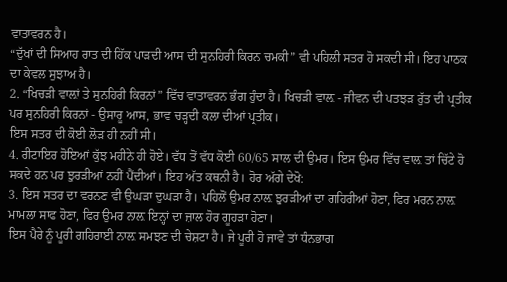ਵਾਤਾਵਰਨ ਹੈ।
“ਦੁੱਖਾਂ ਦੀ ਸਿਆਹ ਰਾਤ ਦੀ ਹਿੱਕ ਪਾੜਦੀ ਆਸ ਦੀ ਸੁਨਹਿਰੀ ਕਿਰਨ ਚਮਕੀ” ਵੀ ਪਹਿਲੀ ਸਤਰ ਹੋ ਸਕਦੀ ਸੀ। ਇਹ ਪਾਠਕ ਦਾ ਕੇਵਲ ਸੁਝਾਅ ਹੈ।
2. “ਖਿਚੜੀ ਵਾਲ਼ਾਂ ਤੇ ਸੁਨਹਿਰੀ ਕਿਰਨਾਂ” ਵਿੱਚ ਵਾਤਾਵਰਨ ਭੰਗ ਹੁੰਦਾ ਹੈ। ਖਿਚੜੀ ਵਾਲ਼ - ਜੀਵਨ ਦੀ ਪਤਝੜ ਰੁੱਤ ਦੀ ਪ੍ਰਤੀਕ ਪਰ ਸੁਨਹਿਰੀ ਕਿਰਨਾਂ - ਉਸਾਰੂ ਆਸ, ਭਾਵ ਚੜ੍ਹਦੀ ਕਲਾ ਦੀਆਂ ਪ੍ਰਤੀਕ।
ਇਸ ਸਤਰ ਦੀ ਕੋਈ ਲੋੜ ਹੀ ਨਹੀਂ ਸੀ।
4. ਰੀਟਾਇਰ ਹੋਇਆਂ ਕੁੱਝ ਮਹੀਨੇ ਹੀ ਹੋਏ। ਵੱਧ ਤੋਂ ਵੱਧ ਕੋਈ 60/65 ਸਾਲ ਦੀ ਉਮਰ। ਇਸ ਉਮਰ ਵਿੱਚ ਵਾਲ਼ ਤਾਂ ਚਿੱਟੇ ਹੋ ਸਕਦੇ ਹਨ ਪਰ ਝੁਰੜੀਆਂ ਨਹੀਂ ਪੈਂਦੀਆਂ। ਇਹ ਅੱਤ ਕਥਨੀ ਹੈ। ਹੋਰ ਅੱਗੇ ਦੇਖੋ:
3. ਇਸ ਸਤਰ ਦਾ ਵਰਨਣ ਵੀ ਉਘੜਾ ਦੁਘੜਾ ਹੈ। ਪਹਿਲੋਂ ਉਮਰ ਨਾਲ਼ ਝੁਰੜੀਆਂ ਦਾ ਗਹਿਰੀਆਂ ਹੋਣਾ, ਫਿਰ ਮਰਨ ਨਾਲ਼ ਮਾਮਲਾ ਸਾਫ ਹੋਣਾ, ਫਿਰ ਉਮਰ ਨਾਲ਼ ਇਨ੍ਹਾਂ ਦਾ ਜ਼ਾਲ ਹੋਰ ਗੂਹੜਾ ਹੋਣਾ।
ਇਸ ਪੈਰੇ ਨੂੰ ਪੂਰੀ ਗਹਿਰਾਈ ਨਾਲ਼ ਸਮਝਣ ਦੀ ਚੇਸ਼ਟਾ ਹੈ। ਜੇ ਪੂਰੀ ਹੋ ਜਾਵੇ ਤਾਂ ਧੰਨਭਾਗ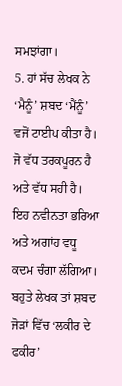ਸਮਝਾਂਗਾ।
5. ਹਾਂ ਸੱਚ ਲੇਖਕ ਨੇ ‘ਮੈਨੂੰ’ ਸ਼ਬਦ ‘ਮੈਂਨੂੰ’ ਵਜੋਂ ਟਾਈਪ ਕੀਤਾ ਹੈ। ਜੋ ਵੱਧ ਤਰਕਪੂਰਨ ਹੈ ਅਤੇ ਵੱਧ ਸਹੀ ਹੈ। ਇਹ ਨਵੀਨਤਾ ਭਰਿਆ ਅਤੇ ਅਗਾਂਹ ਵਧੂ ਕਦਮ ਚੰਗਾ ਲੱਗਿਆ। ਬਹੁਤੇ ਲੇਖਕ ਤਾਂ ਸ਼ਬਦ ਜੋੜਾਂ ਵਿੱਚ ‘ਲਕੀਰ ਦੇ ਫਕੀਰ’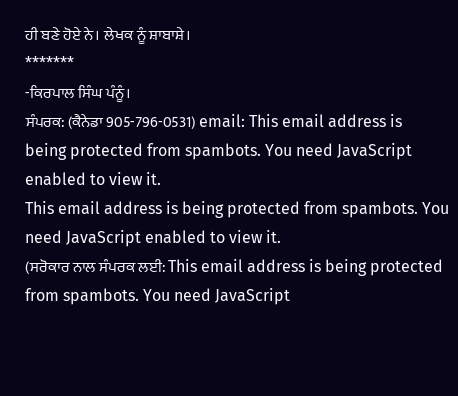ਹੀ ਬਣੇ ਹੋਏ ਨੇ। ਲੇਖਕ ਨੂੰ ਸ਼ਾਬਾਸ਼ੇ।
*******
-ਕਿਰਪਾਲ ਸਿੰਘ ਪੰਨੂੰ।
ਸੰਪਰਕ: (ਕੈਨੇਡਾ 905-796-0531) email: This email address is being protected from spambots. You need JavaScript enabled to view it.
This email address is being protected from spambots. You need JavaScript enabled to view it.
(ਸਰੋਕਾਰ ਨਾਲ ਸੰਪਰਕ ਲਈ: This email address is being protected from spambots. You need JavaScript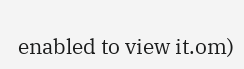enabled to view it.om)